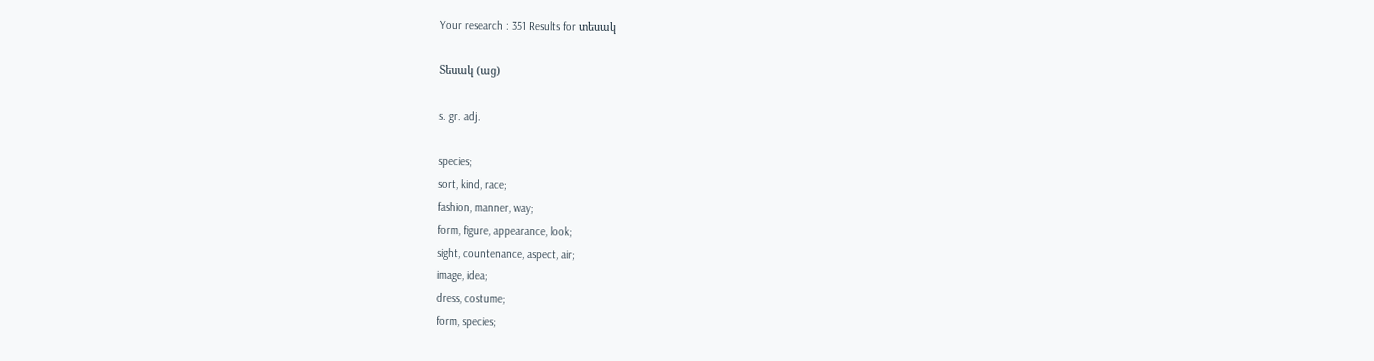Your research : 351 Results for տեսակ

Տեսակ (աց)

s. gr. adj.

species;
sort, kind, race;
fashion, manner, way;
form, figure, appearance, look;
sight, countenance, aspect, air;
image, idea;
dress, costume;
form, species;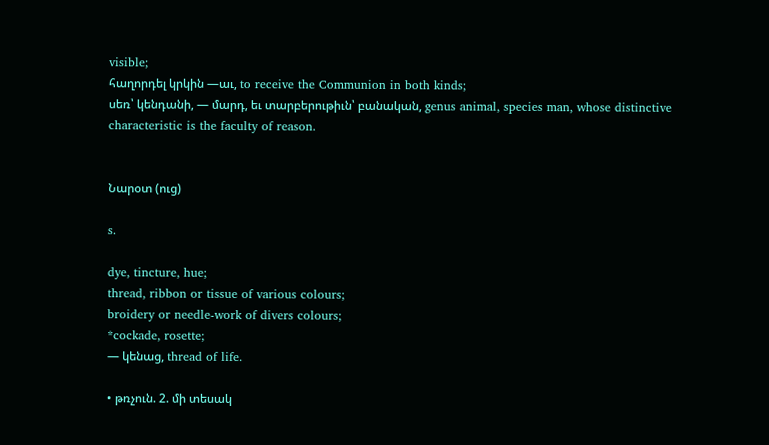visible;
հաղորդել կրկին —աւ, to receive the Communion in both kinds;
սեռ՝ կենդանի, — մարդ, եւ տարբերութիւն՝ բանական, genus animal, species man, whose distinctive characteristic is the faculty of reason.


Նարօտ (ուց)

s.

dye, tincture, hue;
thread, ribbon or tissue of various colours;
broidery or needle-work of divers colours;
*cockade, rosette;
— կենաց, thread of life.

• թռչուն. 2. մի տեսակ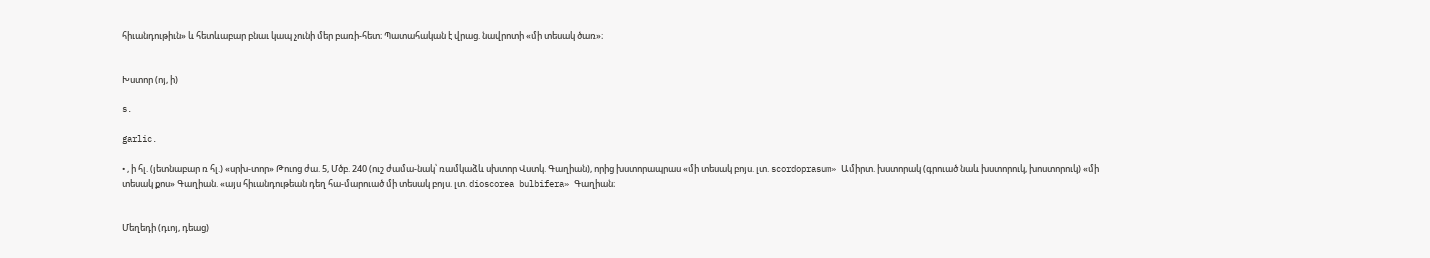հիւանդութիւն» և հետևաբար բնաւ կապ չունի մեր բառի-հետ։ Պատահական է վրաց. նավրոտի «մի տեսակ ծառ»։


Խստոր (ոյ, ի)

s.

garlic.

• , ի հլ. (յետնաբար ռ հլ.) «սրխ-տոր» Թուոց ժա. 5, Մծբ. 240 (ուշ ժամա-նակ՝ ռամկաձև սխտոր Վստկ. Գաղիան), որից խստորապրաս «մի տեսակ բոյս. լտ. scordoprasum» Ամիրտ. խստորակ (գրուած նաև խստորուկ, խոստորուկ) «մի տեսակ քոս» Գաղիան. «այս հիւանդութեան դեղ հա-մարուած մի տեսակ բոյս. լտ. dioscorea bulbifera» Գաղիան։


Մեղեդի (դւոյ, դեաց)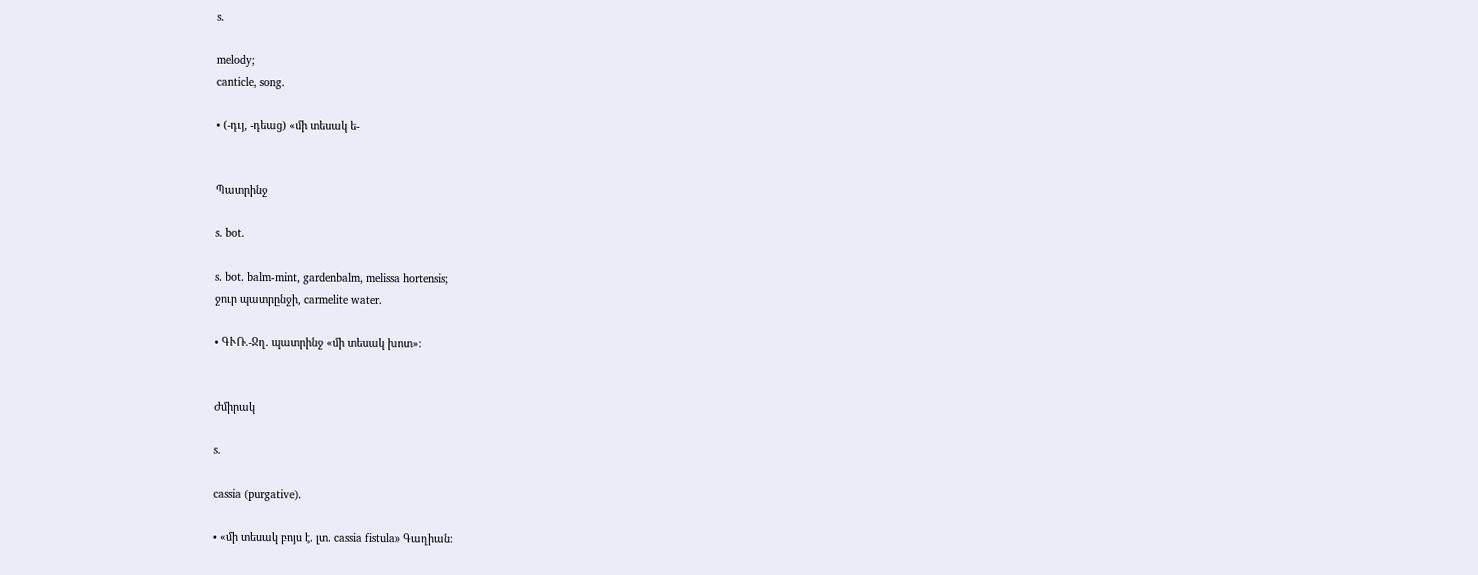s.

melody;
canticle, song.

• (-դւյ, -դեաց) «մի տեսակ ե-


Պատրինջ

s. bot.

s. bot. balm-mint, gardenbalm, melissa hortensis;
ջուր պատրընջի, carmelite water.

• ԳՒՌ.-Ջղ. պատրինջ «մի տեսակ խոտ»։


Ժմիրակ

s.

cassia (purgative).

• «մի տեսակ բոյս է. լտ. cassia fistula» Գաղիան։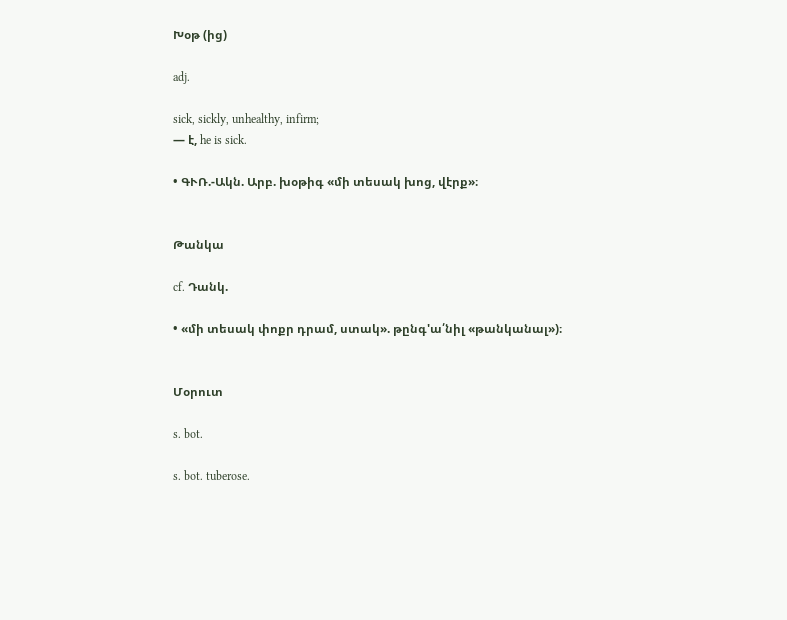Խօթ (ից)

adj.

sick, sickly, unhealthy, infirm;
— է, he is sick.

• ԳՒՌ.-Ակն. Արբ. խօթիգ «մի տեսակ խոց, վէրք»։


Թանկա

cf. Դանկ.

• «մի տեսակ փոքր դրամ, ստակ». թընգ'ա՛նիլ «թանկանալ»)։


Մօրուտ

s. bot.

s. bot. tuberose.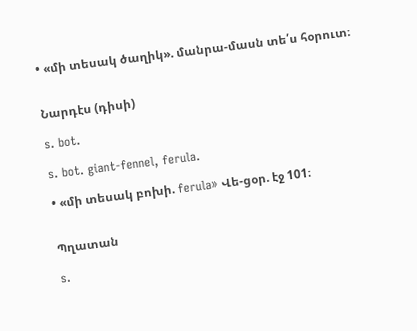• «մի տեսակ ծաղիկ». մանրա-մասն տե՛ս հօրուտ։


Նարդէս (դիսի)

s. bot.

s. bot. giant-fennel, ferula.

• «մի տեսակ բոխի. ferula» Վե-ցօր. էջ 101։


Պղատան

s.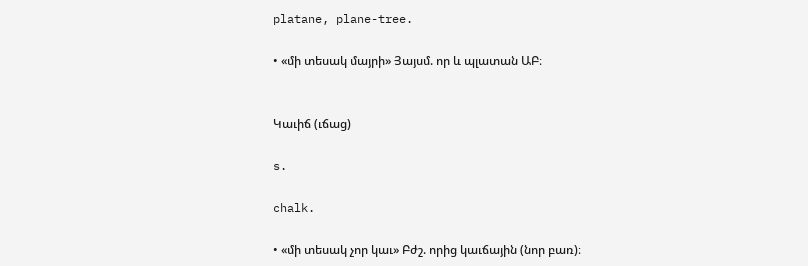platane, plane-tree.

• «մի տեսակ մայրի» Յայսմ. որ և պլատան ԱԲ։


Կաւիճ (ւճաց)

s.

chalk.

• «մի տեսակ չոր կաւ» Բժշ. որից կաւճային (նոր բառ)։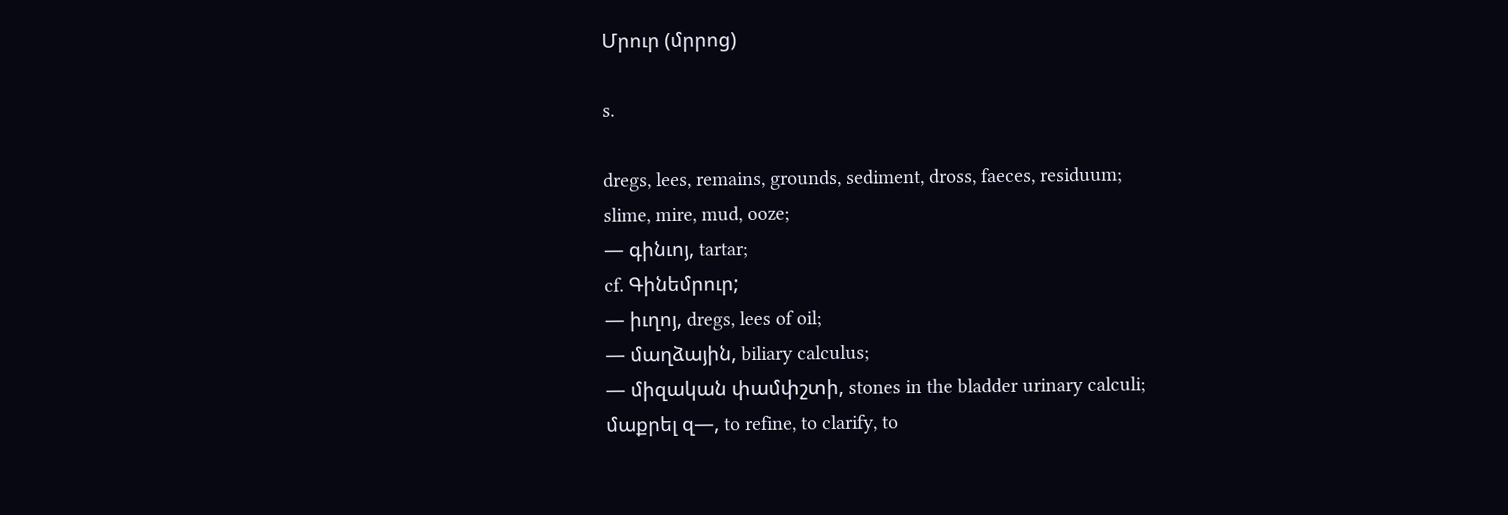Մրուր (մրրոց)

s.

dregs, lees, remains, grounds, sediment, dross, faeces, residuum;
slime, mire, mud, ooze;
— գինւոյ, tartar;
cf. Գինեմրուր;
— իւղոյ, dregs, lees of oil;
— մաղձային, biliary calculus;
— միզական փամփշտի, stones in the bladder urinary calculi;
մաքրել զ—, to refine, to clarify, to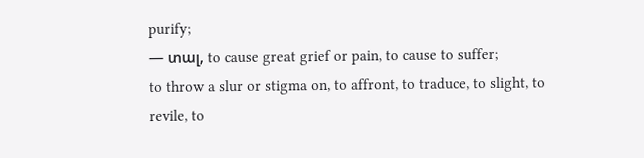purify;
— տալ, to cause great grief or pain, to cause to suffer;
to throw a slur or stigma on, to affront, to traduce, to slight, to revile, to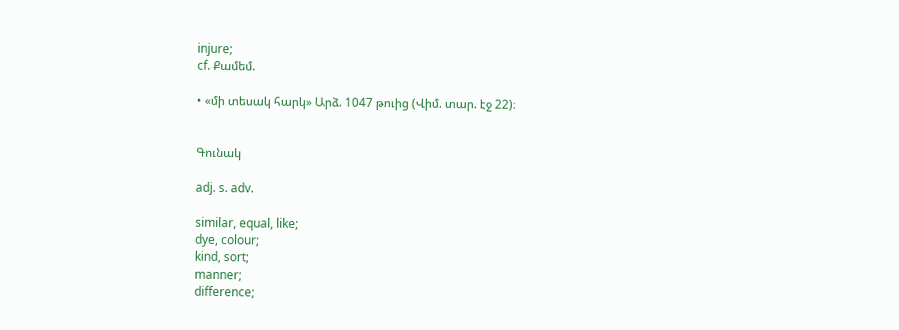injure;
cf. Քամեմ.

• «մի տեսակ հարկ» Արձ. 1047 թուից (Վիմ. տար. էջ 22)։


Գունակ

adj. s. adv.

similar, equal, like;
dye, colour;
kind, sort;
manner;
difference;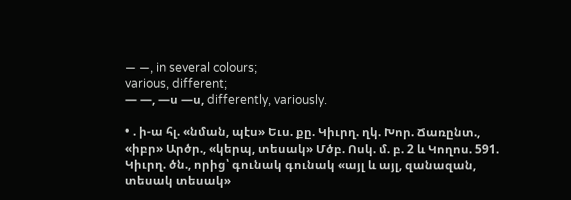— —, in several colours;
various, different;
— —, —ս —ս, differently, variously.

• . ի-ա հլ. «նման, պէս» Եւս. քը. Կիւրղ. ղկ. Խոր. Ճառընտ., «իբր» Արծր., «կերպ, տեսակ» Մծբ. Ոսկ. մ. բ. 2 և Կողոս. 591. Կիւրղ. ծն., որից՝ գունակ գունակ «այլ և այլ, զանազան, տեսակ տեսակ»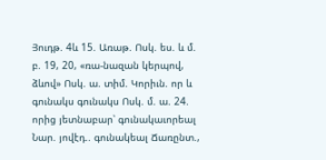Յուդթ. 4և 15. Առաթ. Ոսկ. ես. և մ. բ. 19, 20, «ռա-նազան կերպով, ձևով» Ոսկ. ա. տիմ. Կորիւն. որ և գունակս գունակս Ոսկ. մ. ա. 24. որից յետնաբար՝ գունակաւորեալ Նար. յովէդ.. գունակեալ Ճառընտ.,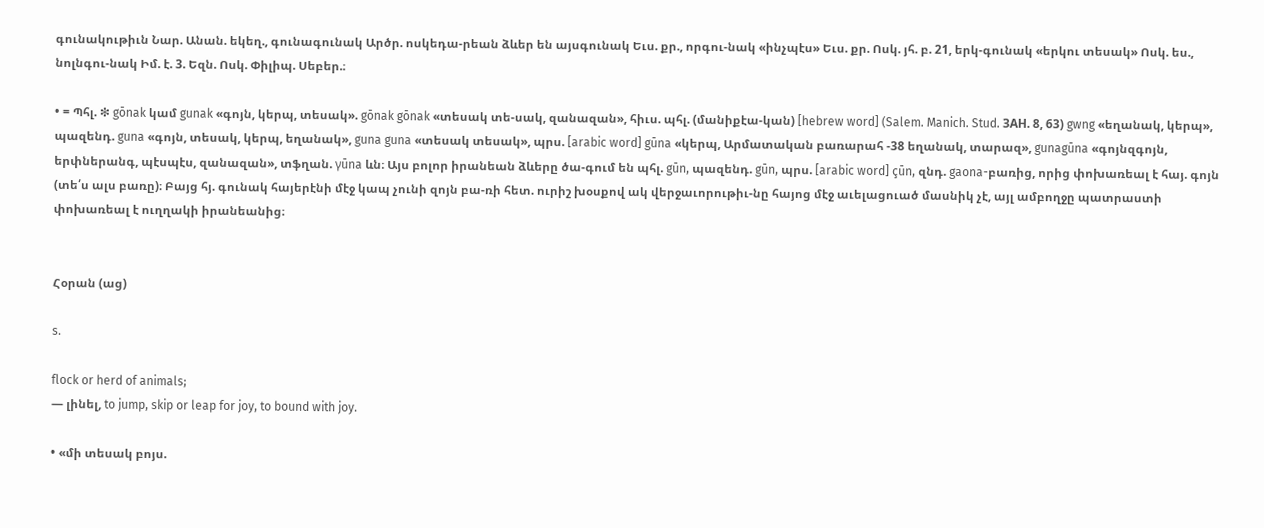գունակութիւն Նար. Անան. եկեղ., գունագունակ Արծր. ոսկեդա-րեան ձևեր են այսգունակ Եւս. քր., որգու-նակ «ինչպէս» Եւս. քր. Ոսկ. յհ. բ. 21, երկ-գունակ «երկու տեսակ» Ոսկ. ես., նոլնգու-նակ Իմ. է. 3. Եզն. Ոսկ. Փիլիպ. Սեբեր.։

• = Պհլ. ❇ gōnak կամ gunak «գոյն, կերպ, տեսակ». gōnak gōnak «տեսակ տե-սակ, զանազան», հիւս. պհլ. (մանիքէա-կան) [hebrew word] (Salem. Manich. Stud. ЗAH. 8, 63) gwng «եղանակ, կերպ», պազենդ. guna «գոյն, տեսակ, կերպ, եղանակ», guna guna «տեսակ տեսակ», պրս. [arabic word] gūna «կերպ, Արմատական բառարահ -38 եղանակ, տարազ», gunagūna «գոյնզգոյն, երփներանգ, պէսպէս, զանազան», տֆղան. γūna ևն։ Այս բոլոր իրանեան ձևերը ծա-գում են պհլ. gūn, պազենդ. gūn, պրս. [arabic word] çūn, զնդ. gaona-բառից, որից փոխառեալ է հայ. գոյն (տե՛ս ալս բառը)։ Բայց հյ. գունակ հայերէնի մէջ կապ չունի զոյն բա-ռի հետ. ուրիշ խօսքով ակ վերջաւորութիւ-նը հայոց մէջ աւելացուած մասնիկ չէ, այլ ամբողջը պատրաստի փոխառեալ է ուղղակի իրանեանից։


Հօրան (աց)

s.

flock or herd of animals;
— լինել, to jump, skip or leap for joy, to bound with joy.

• «մի տեսակ բոյս.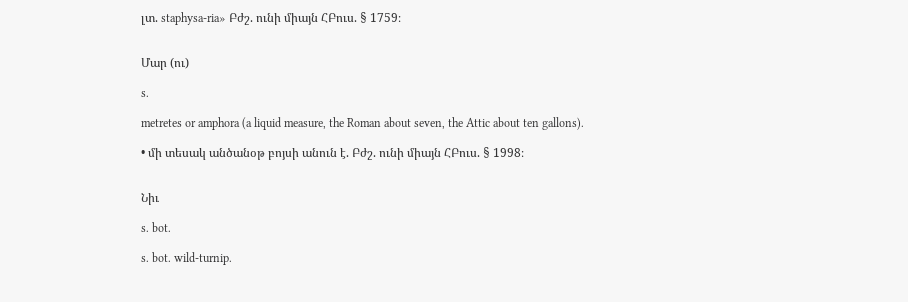լտ. staphysa-ria» Բժշ. ունի միայն ՀԲուս. § 1759։


Մար (ու)

s.

metretes or amphora (a liquid measure, the Roman about seven, the Attic about ten gallons).

• մի տեսակ անծանօթ բոյսի անուն է. Բժշ. ունի միայն ՀԲուս. § 1998։


Նիւ

s. bot.

s. bot. wild-turnip.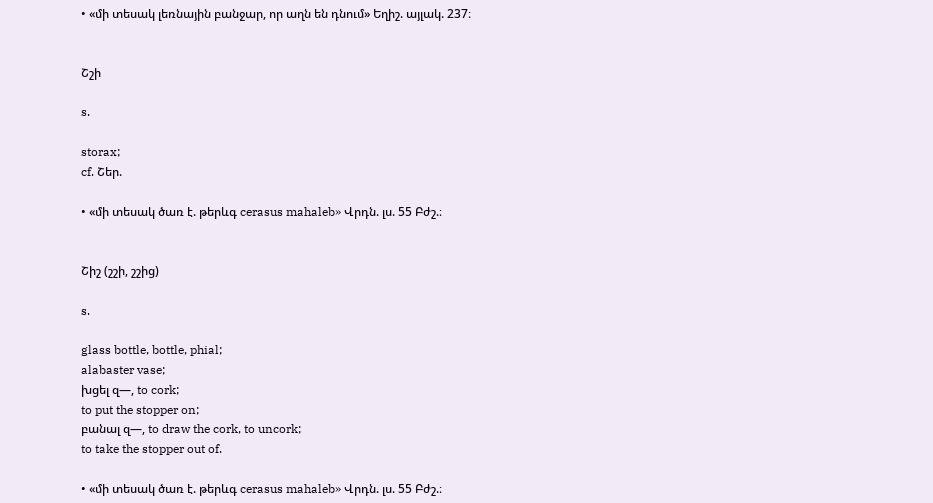• «մի տեսակ լեռնային բանջար, որ աղն են դնում» Եղիշ. այլակ. 237։


Շշի

s.

storax;
cf. Շեր.

• «մի տեսակ ծառ է. թերևգ cerasus mahaleb» Վրդն. լս. 55 Բժշ.։


Շիշ (շշի, շշից)

s.

glass bottle, bottle, phial;
alabaster vase;
խցել զ—, to cork;
to put the stopper on;
բանալ զ—, to draw the cork, to uncork;
to take the stopper out of.

• «մի տեսակ ծառ է. թերևգ cerasus mahaleb» Վրդն. լս. 55 Բժշ.։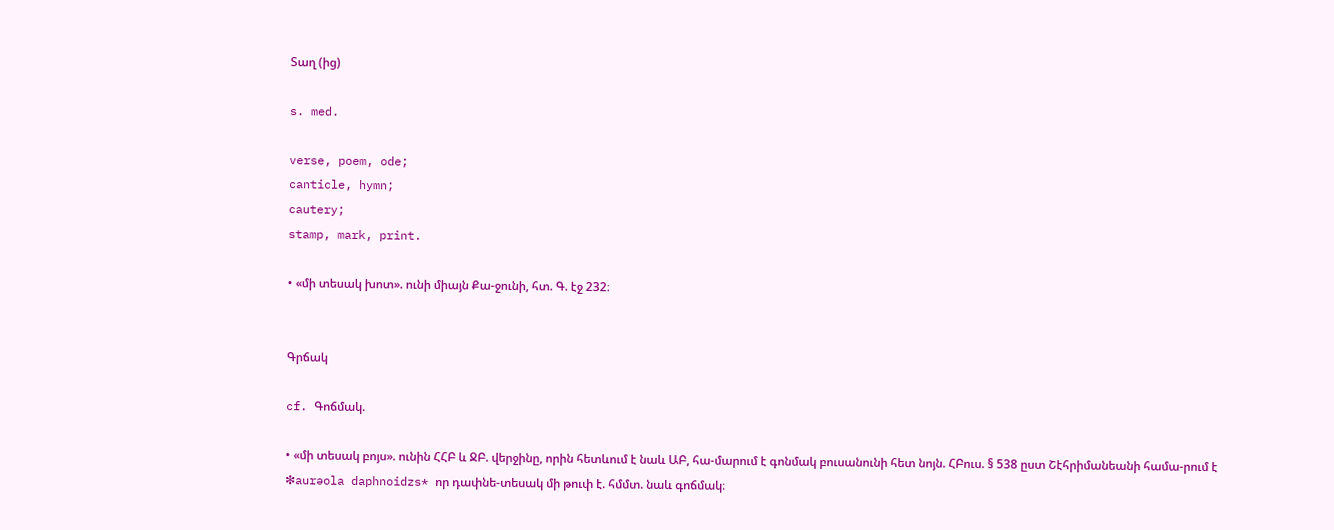Տաղ (ից)

s. med.

verse, poem, ode;
canticle, hymn;
cautery;
stamp, mark, print.

• «մի տեսակ խոտ». ունի միայն Քա-ջունի, հտ. Գ. էջ 232։


Գրճակ

cf. Գոճմակ.

• «մի տեսակ բոյս». ունին ՀՀԲ և ՋԲ. վերջինը, որին հետևում է նաև ԱԲ, հա-մարում է գոնմակ բուսանունի հետ նոյն. ՀԲուս. § 538 ըստ Շէհրիմանեանի համա-րում է ❇aurəola daphnoidzs* որ դափնե-տեսակ մի թուփ է. հմմտ. նաև գոճմակ։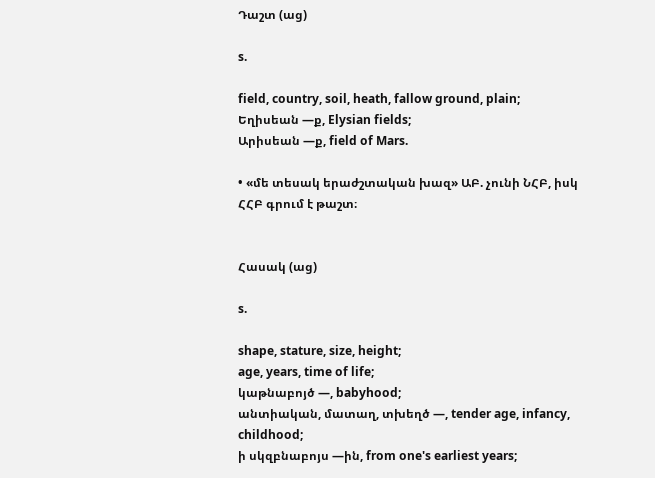Դաշտ (աց)

s.

field, country, soil, heath, fallow ground, plain;
Եղիսեան —ք, Elysian fields;
Արիսեան —ք, field of Mars.

• «մե տեսակ երաժշտական խազ» ԱԲ. չունի ՆՀԲ, իսկ ՀՀԲ գրում է թաշտ։


Հասակ (աց)

s.

shape, stature, size, height;
age, years, time of life;
կաթնաբոյծ —, babyhood;
անտիական, մատաղ, տխեղծ —, tender age, infancy, childhood;
ի սկզբնաբոյս —ին, from one's earliest years;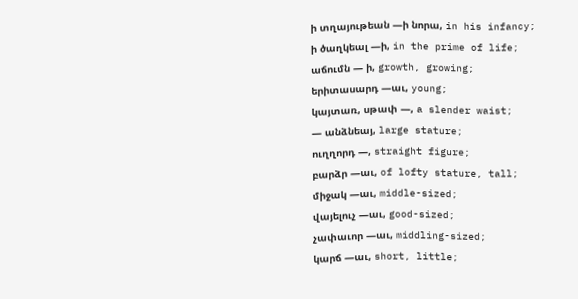ի տղայութեան —ի նորա, in his infancy;
ի ծաղկեալ —ի, in the prime of life;
աճումն — ի, growth, growing;
երիտասարդ —աւ, young;
կայտառ, սթափ —, a slender waist;
— անձնեայ, large stature;
ուղղորդ —, straight figure;
բարձր —աւ, of lofty stature, tall;
միջակ —աւ, middle-sized;
վայելուչ —աւ, good-sized;
չափաւոր —աւ, middling-sized;
կարճ —աւ, short, little;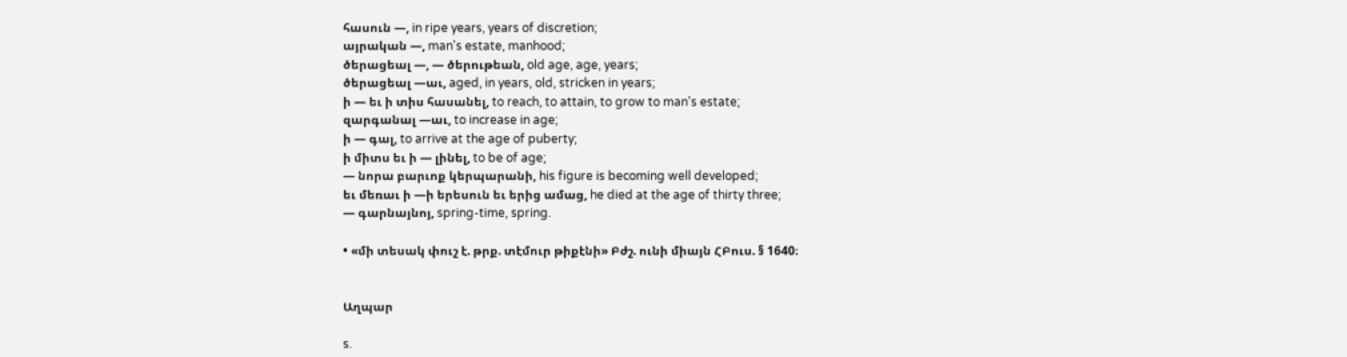հասուն —, in ripe years, years of discretion;
այրական —, man's estate, manhood;
ծերացեալ —, — ծերութեան, old age, age, years;
ծերացեալ —աւ, aged, in years, old, stricken in years;
ի — եւ ի տիս հասանել, to reach, to attain, to grow to man's estate;
զարգանալ —աւ, to increase in age;
ի — գալ, to arrive at the age of puberty;
ի միտս եւ ի — լինել, to be of age;
— նորա բարւոք կերպարանի, his figure is becoming well developed;
եւ մեռաւ ի —ի երեսուն եւ երից ամաց, he died at the age of thirty three;
— գարնայնոյ, spring-time, spring.

• «մի տեսակ փուշ է. թրք. տէմուր թիքէնի» Բժշ. ունի միայն ՀԲուս. § 1640։


Աղպար

s.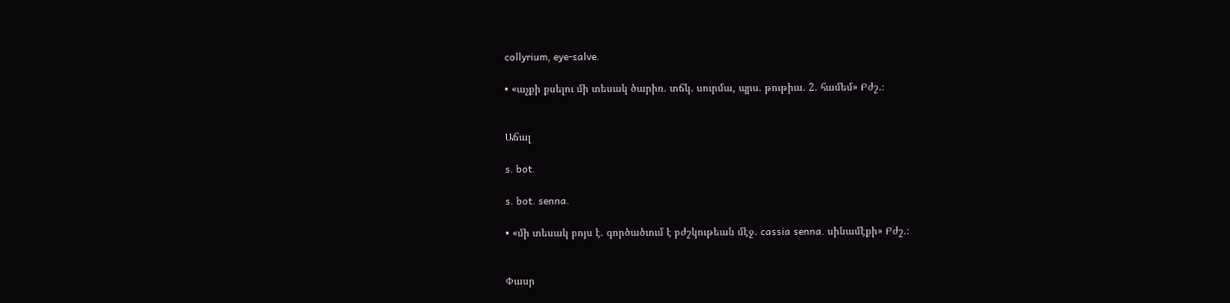collyrium, eye-salve.

• «աչքի քսելու մի տեսակ ծարիռ. տճկ. սուրմա, պրս. թութիա. 2. համեմ» Բժշ.։


Աճալ

s. bot.

s. bot. senna.

• «մի տեսակ բոյս է. գործածւում է բժշկութեան մէջ. cassia senna. սինամէքի» Բժշ.։


Փասր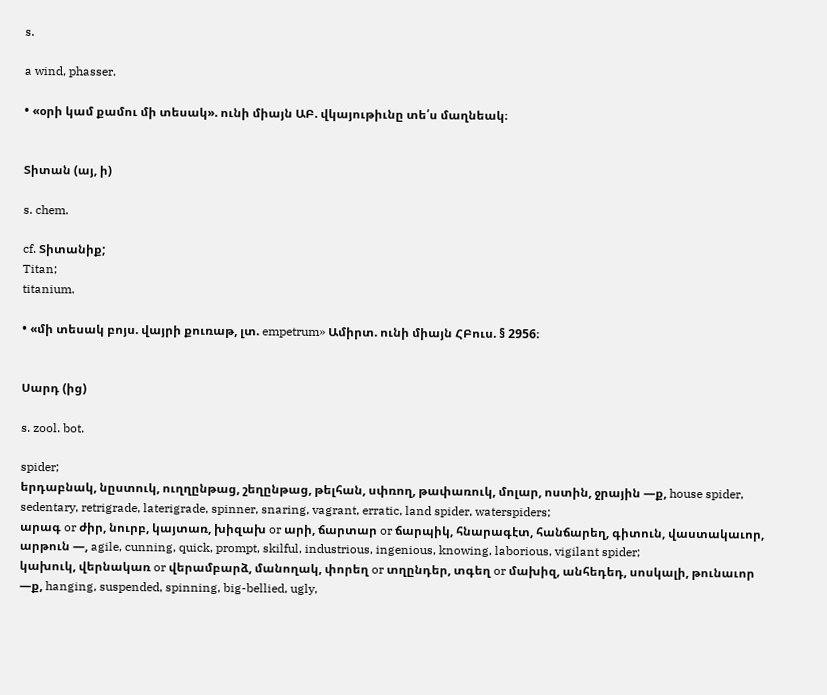s.

a wind, phasser.

• «օրի կամ քամու մի տեսակ». ունի միայն ԱԲ. վկայութիւնը տե՛ս մաղնեակ։


Տիտան (այ, ի)

s. chem.

cf. Տիտանիք;
Titan;
titanium.

• «մի տեսակ բոյս. վայրի քուռաթ, լտ. empetrum» Ամիրտ. ունի միայն ՀԲուս. § 2956։


Սարդ (ից)

s. zool. bot.

spider;
երդաբնակ, նըստուկ, ուղղընթաց, շեղընթաց, թելհան, սփռող, թափառուկ, մոլար, ոստին, ջրային —ք, house spider, sedentary, retrigrade, laterigrade, spinner, snaring, vagrant, erratic, land spider, waterspiders;
արագ or ժիր, նուրբ, կայտառ, խիզախ or արի, ճարտար or ճարպիկ, հնարագէտ, հանճարեղ, գիտուն, վաստակաւոր, արթուն —, agile, cunning, quick, prompt, skilful, industrious, ingenious, knowing, laborious, vigilant spider;
կախուկ, վերնակառ or վերամբարձ, մանողակ, փորեղ or տղընդեր, տգեղ or մախիզ, անհեդեդ, սոսկալի, թունաւոր —ք, hanging, suspended, spinning, big-bellied, ugly,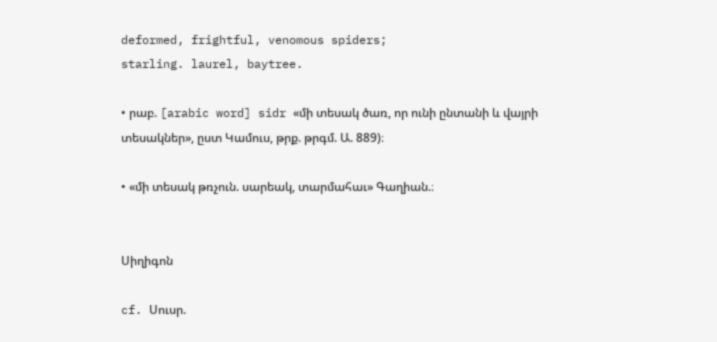deformed, frightful, venomous spiders;
starling. laurel, baytree.

• րաբ. [arabic word] sidr «մի տեսակ ծառ, որ ունի ընտանի և վայրի տեսակներ», ըստ Կամուս, թրք. թրգմ. Ա. 889)։

• «մի տեսակ թռչուն. սարեակ, տարմահաւ» Գաղիան.։


Սիղիգոն

cf. Սուսր.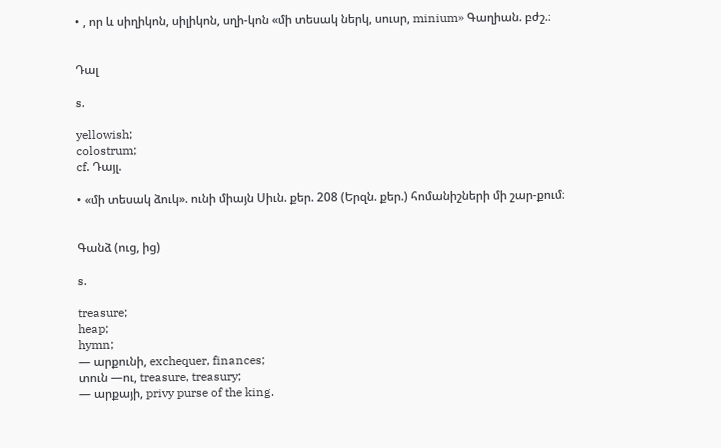• , որ և սիղիկոն, սիլիկոն, սղի-կոն «մի տեսակ ներկ, սուսր, minium» Գաղիան. բժշ.։


Դալ

s.

yellowish;
colostrum;
cf. Դայլ.

• «մի տեսակ ձուկ». ունի միայն Սիւն. քեր. 208 (Երզն. քեր.) հոմանիշների մի շար-քում։


Գանձ (ուց, ից)

s.

treasure;
heap;
hymn;
— արքունի, exchequer, finances;
տուն —ու, treasure, treasury;
— արքայի, privy purse of the king.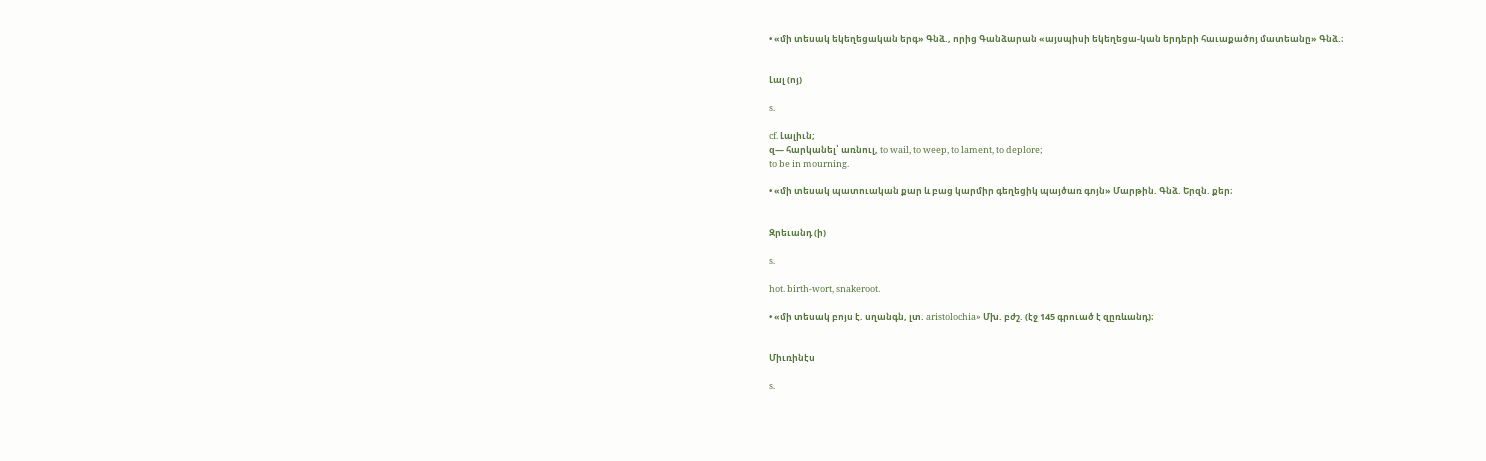• «մի տեսակ եկեղեցական երգ» Գնձ., որից Գանձարան «այսպիսի եկեղեցա-կան երդերի հաւաքածոյ մատեանը» Գնձ.։


Լալ (ոյ)

s.

cf. Լալիւն;
զ— հարկանել՝ առնուլ, to wail, to weep, to lament, to deplore;
to be in mourning.

• «մի տեսակ պատուական քար և բաց կարմիր գեղեցիկ պայծառ գոյն» Մարթին. Գնձ. Երզն. քեր։


Զրեւանդ (ի)

s.

hot. birth-wort, snakeroot.

• «մի տեսակ բոյս է. սղանգն, լտ. aristolochia» Մխ. բժշ. (էջ 145 գրուած է զըռևանդ)։


Միւռինէս

s.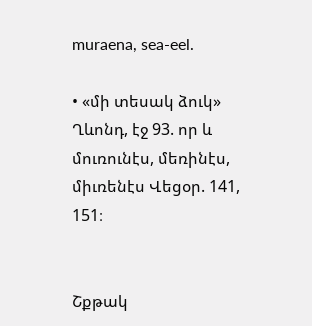muraena, sea-eel.

• «մի տեսակ ձուկ» Ղևոնդ, էջ 93. որ և մուռունէս, մեռինէս, միւռենէս Վեցօր. 141, 151։


Շքթակ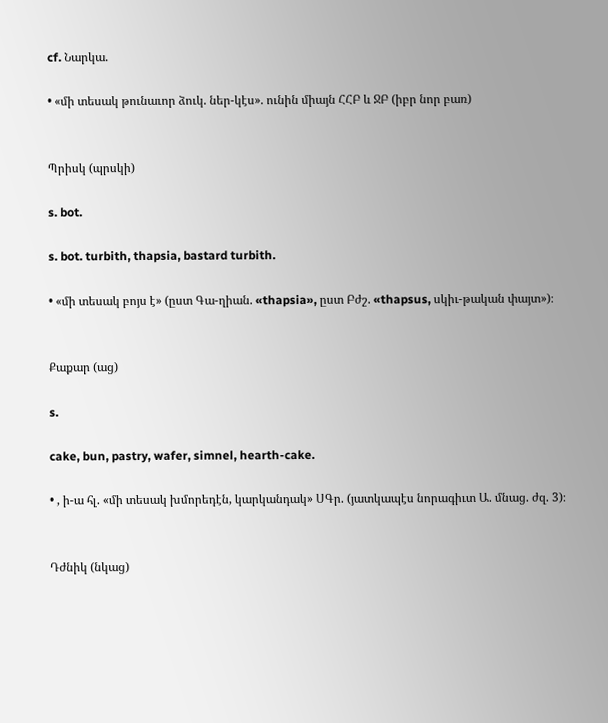cf. Նարկա.

• «մի տեսակ թունաւոր ձուկ. ներ-կէս». ունին միայն ՀՀԲ և ՋԲ (իբր նոր բառ)


Պրիսկ (պրսկի)

s. bot.

s. bot. turbith, thapsia, bastard turbith.

• «մի տեսակ բոյս է» (ըստ Գա-ղիան. «thapsia», ըստ Բժշ. «thapsus, սկիւ-թական փայտ»)։


Քաքար (աց)

s.

cake, bun, pastry, wafer, simnel, hearth-cake.

• , ի-ա հլ. «մի տեսակ խմորեդէն, կարկանդակ» ՍԳր. (յատկապէս նորագիւտ Ա. մնաց. ժզ. 3)։


Դժնիկ (նկաց)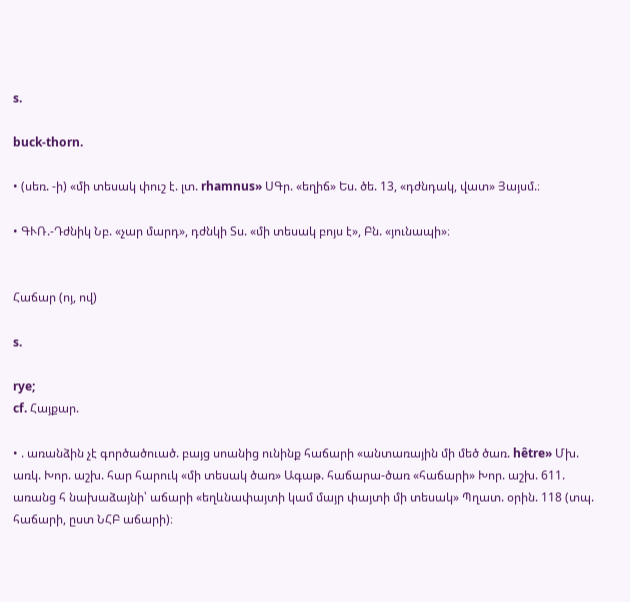s.

buck-thorn.

• (սեռ. -ի) «մի տեսակ փուշ է. լտ. rhamnus» ՍԳր. «եղիճ» Ես. ծե. 13, «դժնդակ, վատ» Յայսմ.։

• ԳՒՌ.-Դժնիկ Նբ. «չար մարդ», դժնկի Տս. «մի տեսակ բոյս է», Բն. «յունապի»։


Հաճար (ոյ, ով)

s.

rye;
cf. Հայքար.

• . առանձին չէ գործածուած. բայց սոանից ունինք հաճարի «անտառային մի մեծ ծառ. hêtre» Մխ. առկ. Խոր. աշխ. հար հարուկ «մի տեսակ ծառ» Ագաթ. հաճարա-ծառ «հաճարի» Խոր. աշխ. 611. առանց հ նախաձայնի՝ աճարի «եղևնափայտի կամ մայր փայտի մի տեսակ» Պղատ. օրին. 118 (տպ. հաճարի, ըստ ՆՀԲ աճարի)։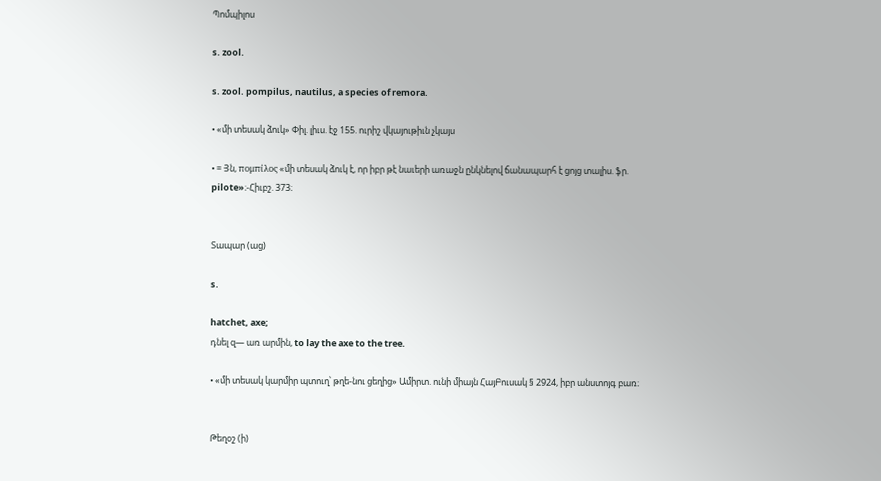Պոմպիլոս

s. zool.

s. zool. pompilus, nautilus, a species of remora.

• «մի տեսակ ձուկ» Փիլ. լիւս. էջ 155. ուրիշ վկայութիւն չկայս

• = Յն, πομπίλος «մի տեսակ ձուկ է, որ իբր թէ նաւերի առաջն ընկնելով ճանապարհ է ցոյց տալիս. ֆր. pilote»։-Հիւբշ. 373։


Տապար (աց)

s.

hatchet, axe;
դնել զ— առ արմին, to lay the axe to the tree.

• «մի տեսակ կարմիր պտուղ՝ թղե-նու ցեղից» Ամիրտ. ունի միայն ՀայԲուսակ § 2924, իբր անստոյգ բառ։


Թեղօշ (ի)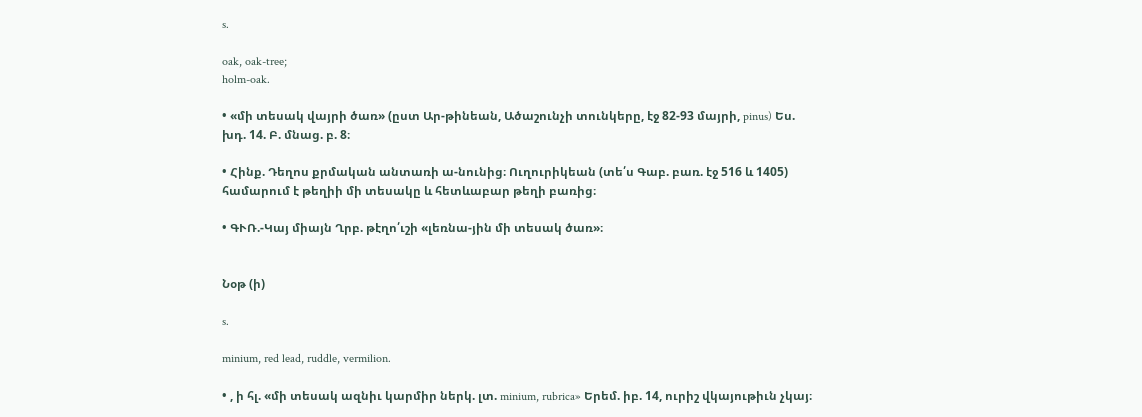s.

oak, oak-tree;
holm-oak.

• «մի տեսակ վայրի ծառ» (ըստ Ար-թինեան, Ածաշունչի տունկերը, էջ 82-93 մայրի, pinus) Ես. խդ. 14. Բ. մնաց. բ. 8։

• Հինք. Դեղոս քրմական անտառի ա-նունից։ Ուղուրիկեան (տե՛ս Գաբ. բառ. էջ 516 և 1405) համարում է թեղիի մի տեսակը և հետևաբար թեղի բառից։

• ԳՒՌ.-Կայ միայն Ղրբ. թէղո՛ւշի «լեռնա-յին մի տեսակ ծառ»։


Նօթ (ի)

s.

minium, red lead, ruddle, vermilion.

• , ի հլ. «մի տեսակ ազնիւ կարմիր ներկ. լտ. minium, rubrica» Երեմ. իբ. 14, ուրիշ վկայութիւն չկայ։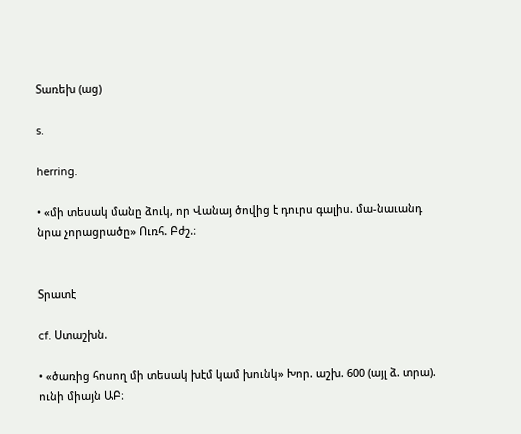Տառեխ (աց)

s.

herring.

• «մի տեսակ մանը ձուկ, որ Վանայ ծովից է դուրս գալիս. մա-նաւանդ նրա չորացրածը» Ուռհ. Բժշ.։


Տրատէ

cf. Ստաշխն.

• «ծառից հոսող մի տեսակ խէմ կամ խունկ» Խոր. աշխ. 600 (այլ ձ. տրա). ունի միայն ԱԲ։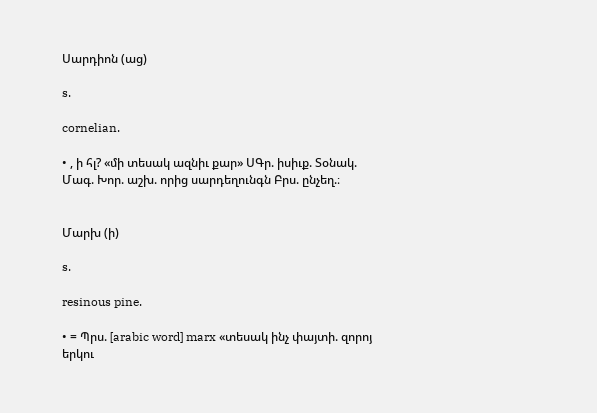Սարդիոն (աց)

s.

cornelian.

• , ի հլ? «մի տեսակ ազնիւ քար» ՍԳր. իսիւք. Տօնակ. Մագ. Խոր. աշխ. որից սարդեղունգն Բրս. ընչեղ.։


Մարխ (ի)

s.

resinous pine.

• = Պրս. [arabic word] marx «տեսակ ինչ փայտի. զորոյ երկու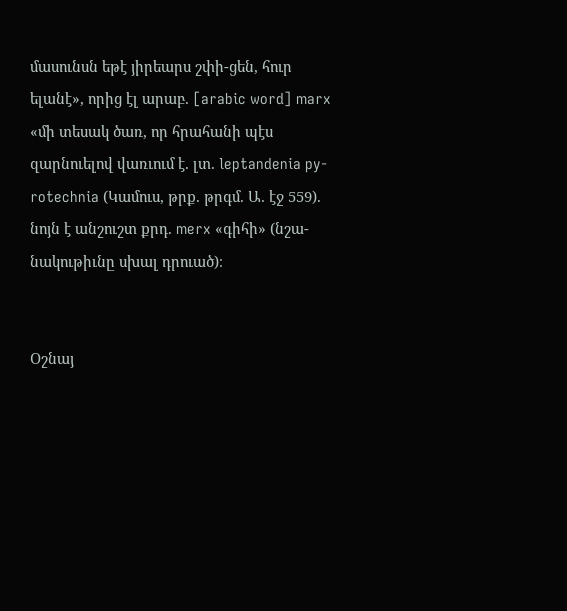մասունսն եթէ յիրեարս շփի-ցեն, հուր ելանէ», որից էլ արաբ. [arabic word] marx «մի տեսակ ծառ, որ հրահանի պէս զարնուելով վառւում է. լտ. leptandenia py-rotechnia (Կամուս, թրք. թրգմ. Ա. էջ 559). նոյն է անշուշտ քրդ. merx «գիհի» (նշա-նակութիւնը սխալ դրուած)։


Օշնայ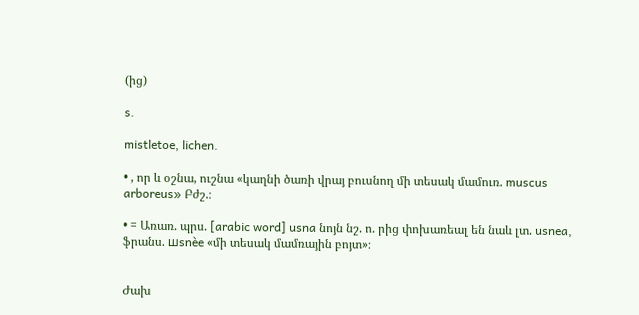(ից)

s.

mistletoe, lichen.

• , որ և օշնա, ուշնա «կաղնի ծառի վրայ բուսնող մի տեսակ մամուռ. muscus arboreus» Բժշ.։

• = Առառ. պրս. [arabic word] usna նոյն նշ. ո. րից փոխառեալ են նաև լտ. usnea, ֆրանս. шsnèe «մի տեսակ մամռային բոյտ»։


Ժախ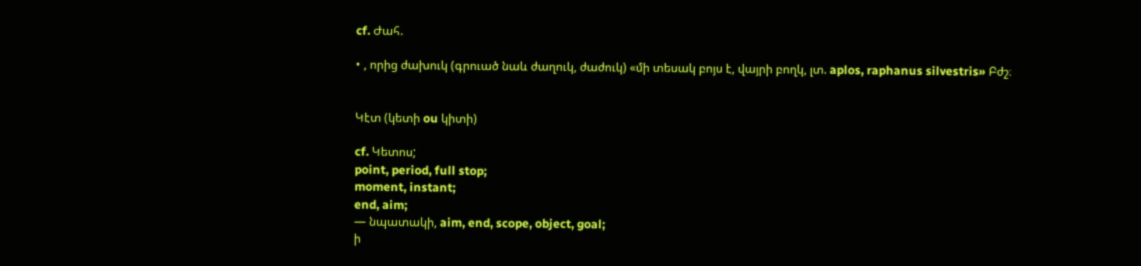cf. Ժահ.

• , որից ժախուկ (գրուած նաև ժաղուկ, ժաժուկ) «մի տեսակ բոյս է, վայրի բողկ, լտ. aplos, raphanus silvestris» Բժշ։


Կէտ (կետի ou կիտի)

cf. Կետոս;
point, period, full stop;
moment, instant;
end, aim;
— նպատակի, aim, end, scope, object, goal;
ի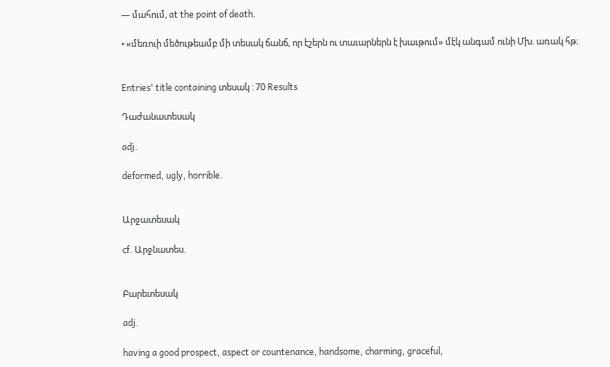— մահում, at the point of death.

• «մեռուի մեծութեամբ մի տեսակ ճանճ, որ էշերն ու տաւարներն է խաւթում» մէկ անգամ ունի Մխ. առակ հթ։


Entries' title containing տեսակ : 70 Results

Դաժանատեսակ

adj.

deformed, ugly, horrible.


Արջատեսակ

cf. Արջնատես.


Բարետեսակ

adj.

having a good prospect, aspect or countenance, handsome, charming, graceful,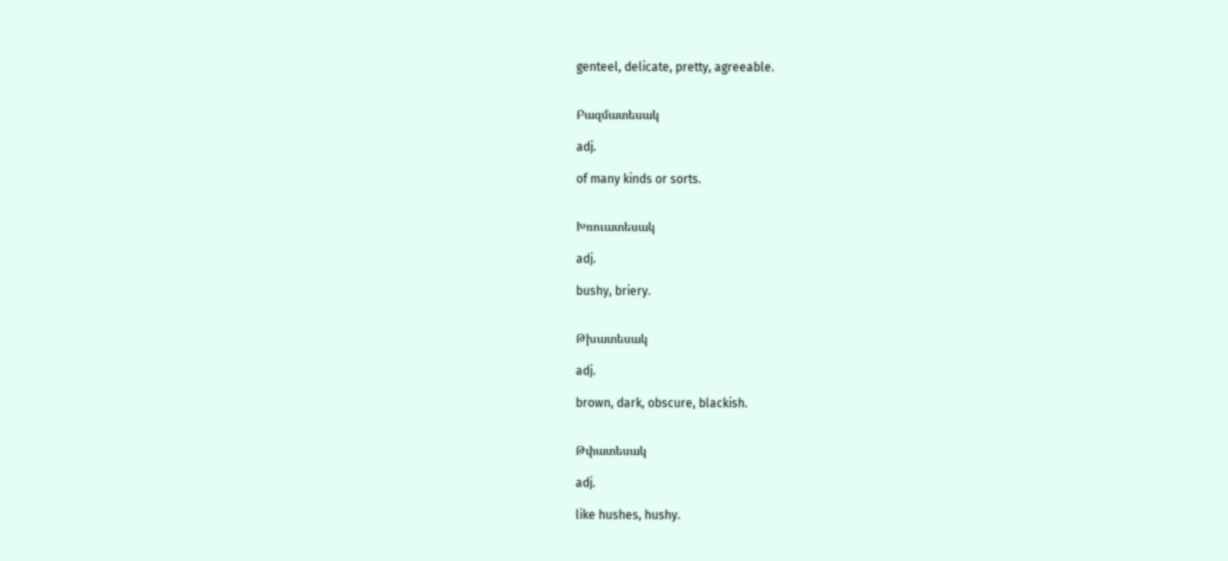genteel, delicate, pretty, agreeable.


Բազմատեսակ

adj.

of many kinds or sorts.


Խռուատեսակ

adj.

bushy, briery.


Թխատեսակ

adj.

brown, dark, obscure, blackish.


Թփատեսակ

adj.

like hushes, hushy.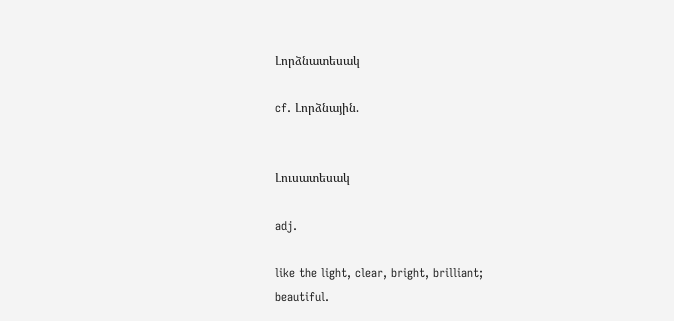Լորձնատեսակ

cf. Լորձնային.


Լուսատեսակ

adj.

like the light, clear, bright, brilliant;
beautiful.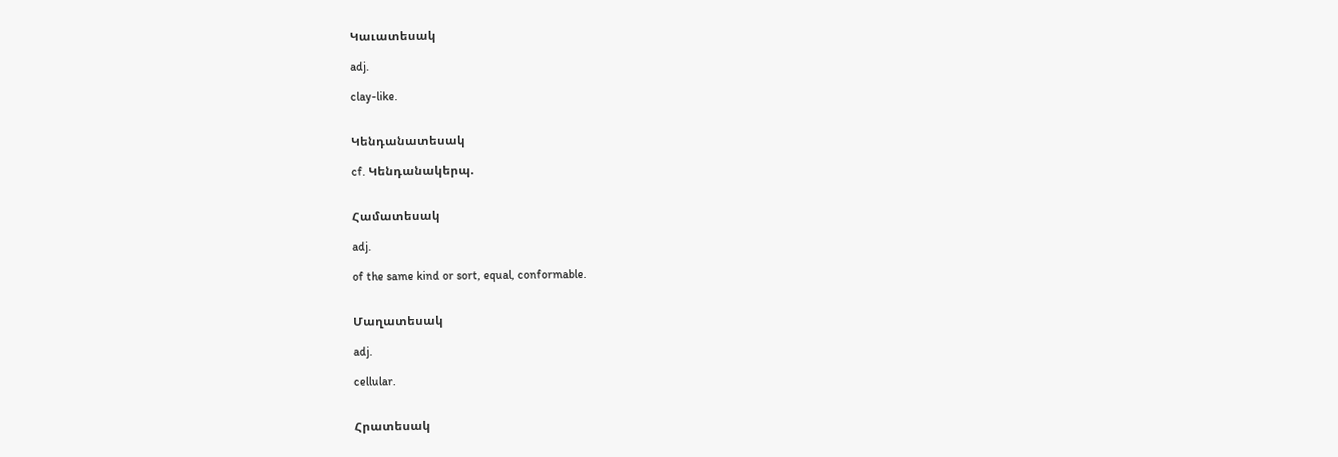Կաւատեսակ

adj.

clay-like.


Կենդանատեսակ

cf. Կենդանակերպ.


Համատեսակ

adj.

of the same kind or sort, equal, conformable.


Մաղատեսակ

adj.

cellular.


Հրատեսակ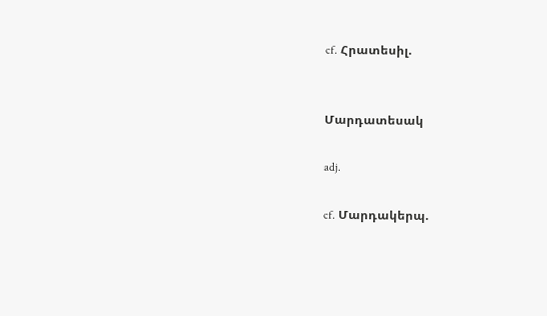cf. Հրատեսիլ.


Մարդատեսակ

adj.

cf. Մարդակերպ.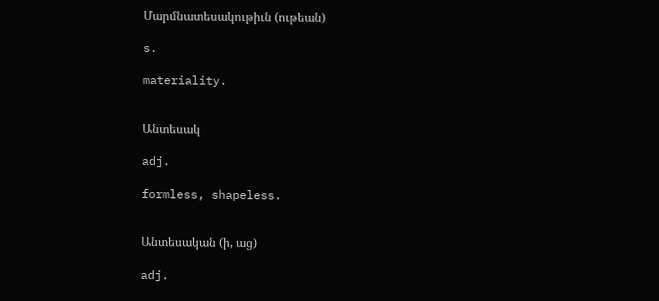Մարմնատեսակութիւն (ութեան)

s.

materiality.


Անտեսակ

adj.

formless, shapeless.


Անտեսական (ի, աց)

adj.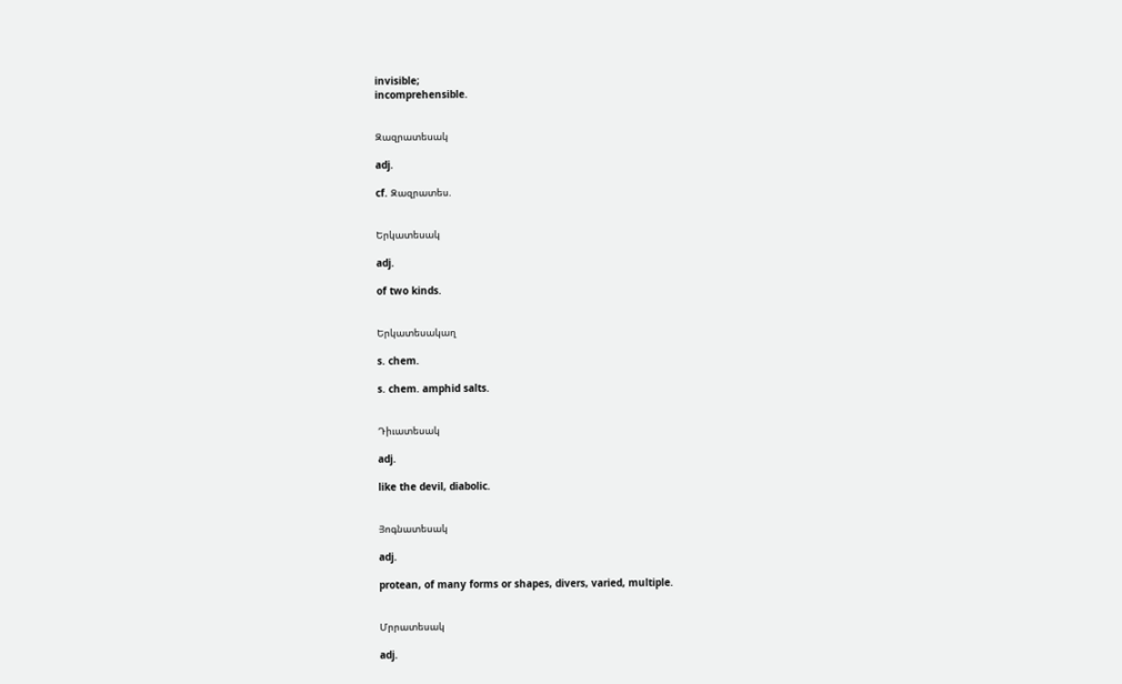invisible;
incomprehensible.


Զազրատեսակ

adj.

cf. Զազրատես.


Երկատեսակ

adj.

of two kinds.


Երկատեսակաղ

s. chem.

s. chem. amphid salts.


Դիւատեսակ

adj.

like the devil, diabolic.


Յոգնատեսակ

adj.

protean, of many forms or shapes, divers, varied, multiple.


Մրրատեսակ

adj.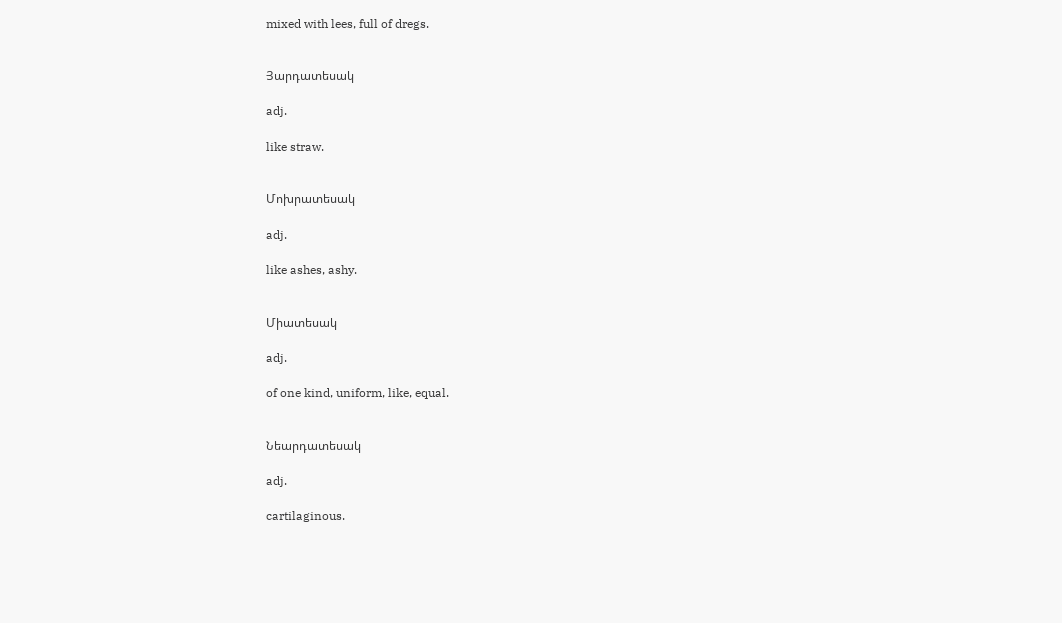mixed with lees, full of dregs.


Յարդատեսակ

adj.

like straw.


Մոխրատեսակ

adj.

like ashes, ashy.


Միատեսակ

adj.

of one kind, uniform, like, equal.


Նեարդատեսակ

adj.

cartilaginous.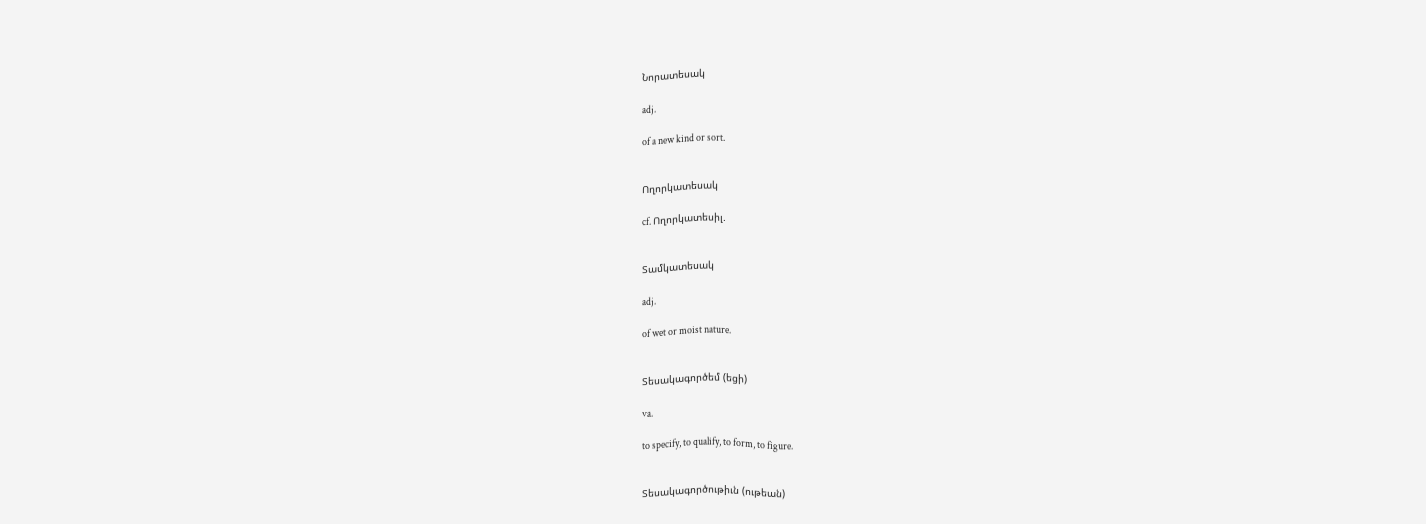Նորատեսակ

adj.

of a new kind or sort.


Ողորկատեսակ

cf. Ողորկատեսիլ.


Տամկատեսակ

adj.

of wet or moist nature.


Տեսակագործեմ (եցի)

va.

to specify, to qualify, to form, to figure.


Տեսակագործութիւն (ութեան)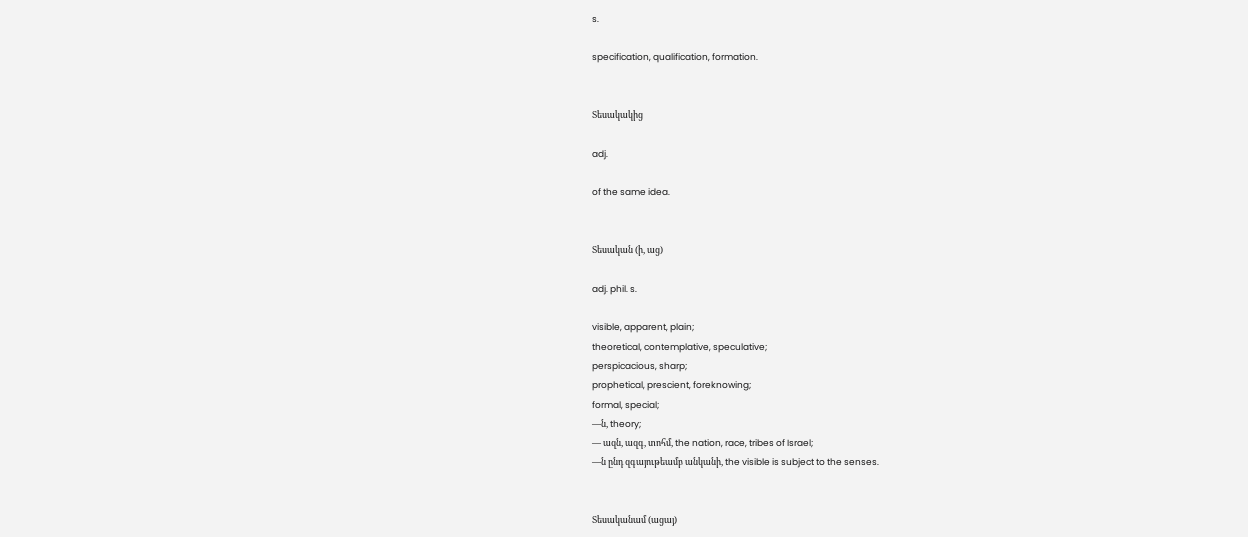s.

specification, qualification, formation.


Տեսակակից

adj.

of the same idea.


Տեսական (ի, աց)

adj. phil. s.

visible, apparent, plain;
theoretical, contemplative, speculative;
perspicacious, sharp;
prophetical, prescient, foreknowing;
formal, special;
—ն, theory;
— ազն, ազգ, տոհմ, the nation, race, tribes of Israel;
—ն ընդ զգայութեամբ անկանի, the visible is subject to the senses.


Տեսականամ (ացայ)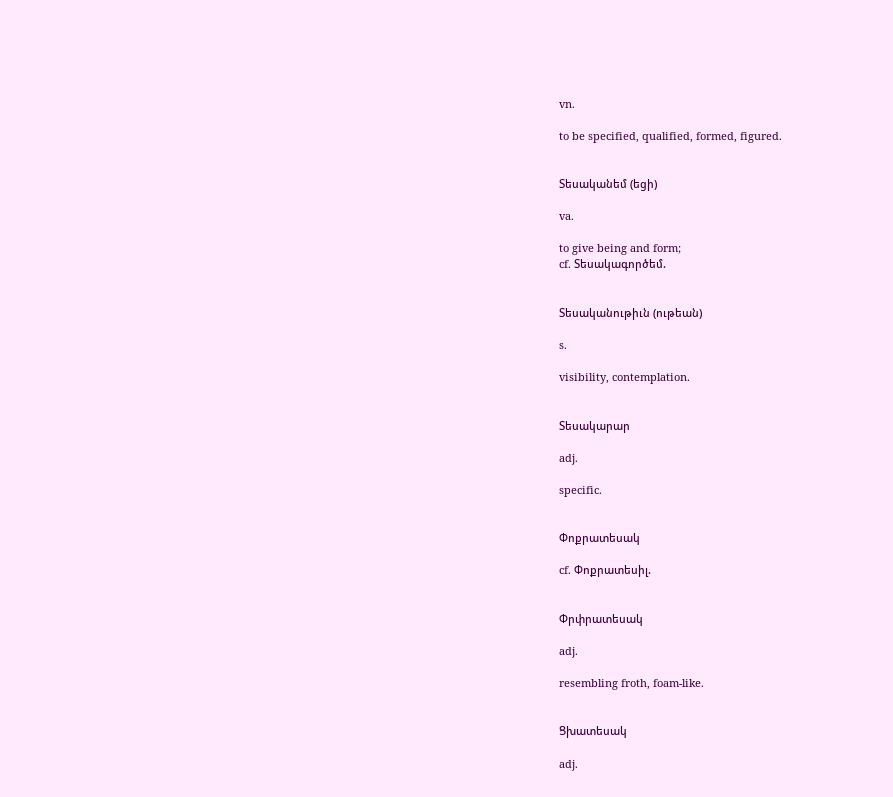vn.

to be specified, qualified, formed, figured.


Տեսականեմ (եցի)

va.

to give being and form;
cf. Տեսակագործեմ.


Տեսականութիւն (ութեան)

s.

visibility, contemplation.


Տեսակարար

adj.

specific.


Փոքրատեսակ

cf. Փոքրատեսիլ.


Փրփրատեսակ

adj.

resembling froth, foam-like.


Ցխատեսակ

adj.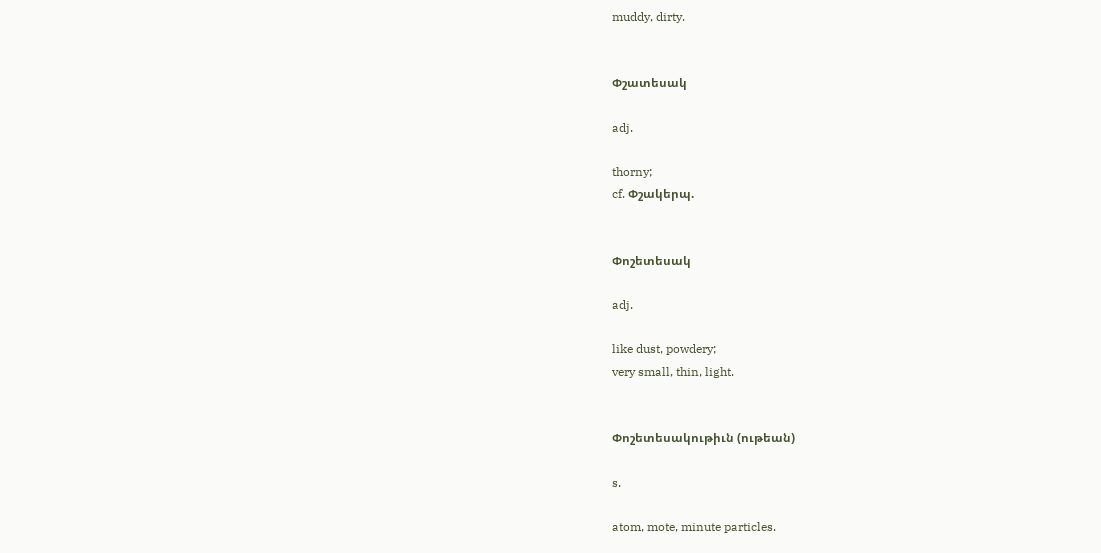muddy, dirty.


Փշատեսակ

adj.

thorny;
cf. Փշակերպ.


Փոշետեսակ

adj.

like dust, powdery;
very small, thin, light.


Փոշետեսակութիւն (ութեան)

s.

atom, mote, minute particles.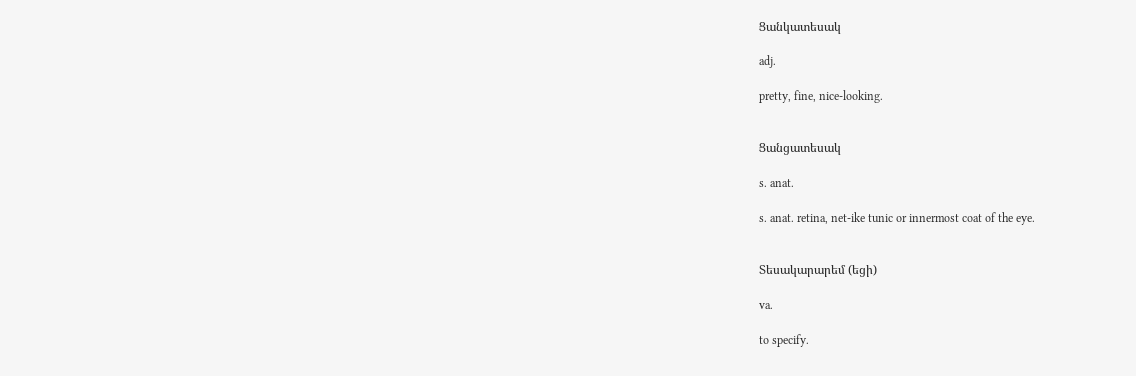Ցանկատեսակ

adj.

pretty, fine, nice-looking.


Ցանցատեսակ

s. anat.

s. anat. retina, net-ike tunic or innermost coat of the eye.


Տեսակարարեմ (եցի)

va.

to specify.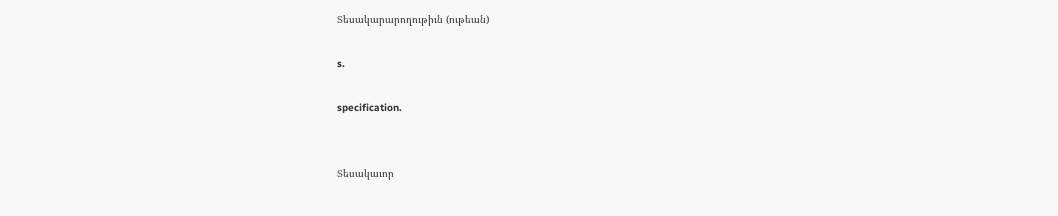Տեսակարարողութիւն (ութեան)

s.

specification.


Տեսակաւոր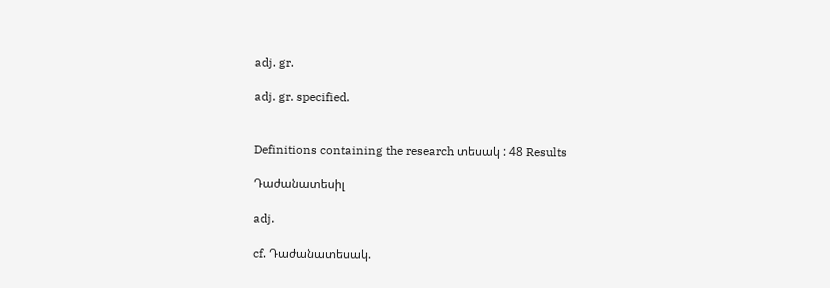adj. gr.

adj. gr. specified.


Definitions containing the research տեսակ : 48 Results

Դաժանատեսիլ

adj.

cf. Դաժանատեսակ.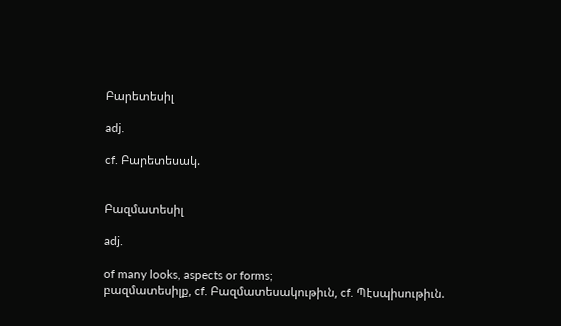Բարետեսիլ

adj.

cf. Բարետեսակ.


Բազմատեսիլ

adj.

of many looks, aspects or forms;
բազմատեսիլք, cf. Բազմատեսակութիւն, cf. Պէսպիսութիւն.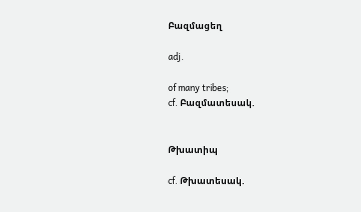Բազմացեղ

adj.

of many tribes;
cf. Բազմատեսակ.


Թխատիպ

cf. Թխատեսակ.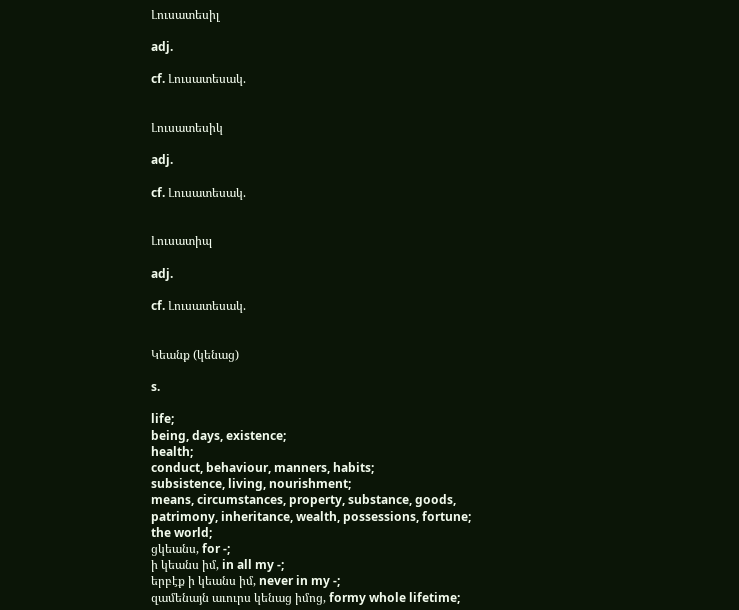Լուսատեսիլ

adj.

cf. Լուսատեսակ.


Լուսատեսիկ

adj.

cf. Լուսատեսակ.


Լուսատիպ

adj.

cf. Լուսատեսակ.


Կեանք (կենաց)

s.

life;
being, days, existence;
health;
conduct, behaviour, manners, habits;
subsistence, living, nourishment;
means, circumstances, property, substance, goods, patrimony, inheritance, wealth, possessions, fortune;
the world;
ցկեանս, for -;
ի կեանս իմ, in all my -;
երբէք ի կեանս իմ, never in my -;
զամենայն աւուրս կենաց իմոց, formy whole lifetime;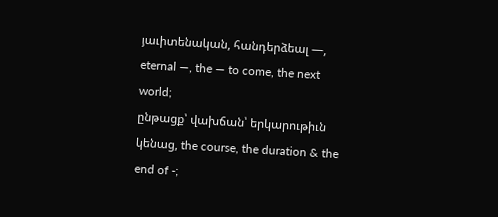յաւիտենական, հանդերձեալ —, eternal —, the — to come, the next world;
ընթացք՝ վախճան՝ երկարութիւն կենաց, the course, the duration & the end of -;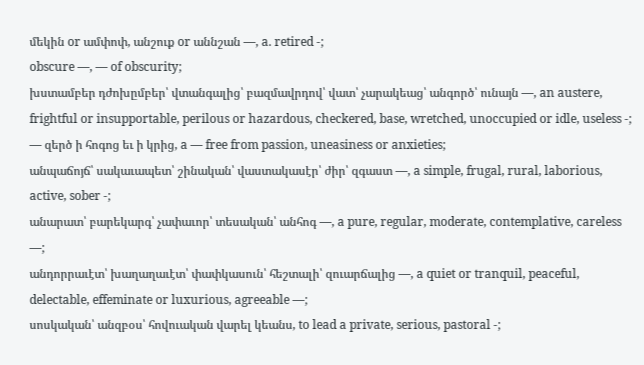մեկին or ամփոփ, անշուք or աննշան —, a. retired -;
obscure —, — of obscurity;
խստամբեր դժոխըմբեր՝ վտանգալից՝ բազմավրդով՝ վատ՝ չարակեաց՝ անգործ՝ ունայն —, an austere, frightful or insupportable, perilous or hazardous, checkered, base, wretched, unoccupied or idle, useless -;
— զերծ ի հոգոց եւ ի կրից, a — free from passion, uneasiness or anxieties;
անպաճոյճ՝ սակաւապետ՝ շինական՝ վաստակասէր՝ ժիր՝ զգաստ —, a simple, frugal, rural, laborious, active, sober -;
անարատ՝ բարեկարգ՝ չափաւոր՝ տեսական՝ անհոգ —, a pure, regular, moderate, contemplative, careless —;
անդորրաւէտ՝ խաղաղաւէտ՝ փափկասուն՝ հեշտալի՝ զուարճալից —, a quiet or tranquil, peaceful, delectable, effeminate or luxurious, agreeable —;
սոսկական՝ անզբօս՝ հովուական վարել կեանս, to lead a private, serious, pastoral -;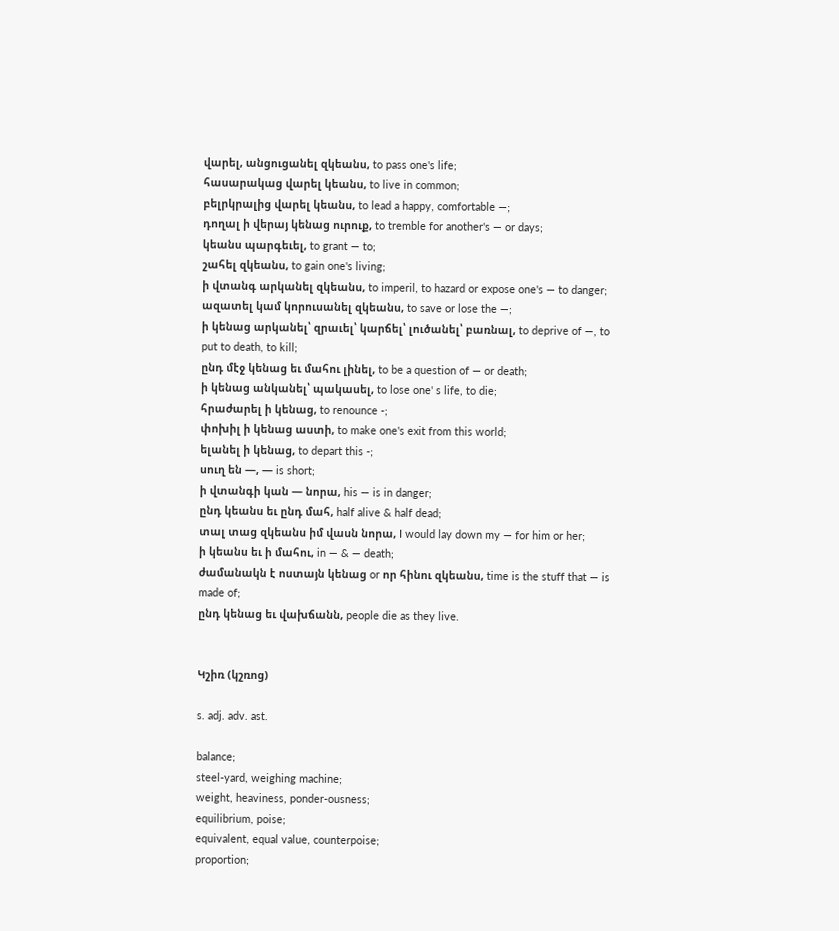վարել, անցուցանել զկեանս, to pass one's life;
հասարակաց վարել կեանս, to live in common;
բելրկրալից վարել կեանս, to lead a happy, comfortable —;
դողալ ի վերայ կենաց ուրուք, to tremble for another's — or days;
կեանս պարգեւել, to grant — to;
շահել զկեանս, to gain one's living;
ի վտանգ արկանել զկեանս, to imperil, to hazard or expose one's — to danger;
ազատել կամ կորուսանել զկեանս, to save or lose the —;
ի կենաց արկանել՝ զրաւել՝ կարճել՝ լուծանել՝ բառնալ, to deprive of —, to put to death, to kill;
ընդ մէջ կենաց եւ մահու լինել, to be a question of — or death;
ի կենաց անկանել՝ պակասել, to lose one' s life, to die;
հրաժարել ի կենաց, to renounce -;
փոխիլ ի կենաց աստի, to make one's exit from this world;
ելանել ի կենաց, to depart this -;
սուղ են —, — is short;
ի վտանգի կան — նորա, his — is in danger;
ընդ կեանս եւ ընդ մահ, half alive & half dead;
տալ տաց զկեանս իմ վասն նորա, I would lay down my — for him or her;
ի կեանս եւ ի մահու, in — & — death;
ժամանակն է ոստայն կենաց or որ հինու զկեանս, time is the stuff that — is made of;
ընդ կենաց եւ վախճանն, people die as they live.


Կշիռ (կշռոց)

s. adj. adv. ast.

balance;
steel-yard, weighing machine;
weight, heaviness, ponder-ousness;
equilibrium, poise;
equivalent, equal value, counterpoise;
proportion;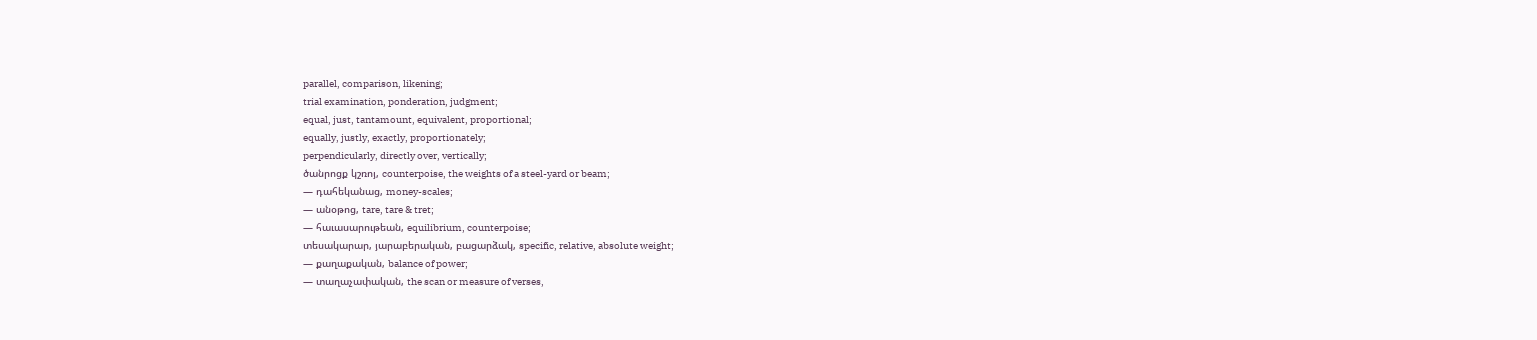parallel, comparison, likening;
trial examination, ponderation, judgment;
equal, just, tantamount, equivalent, proportional;
equally, justly, exactly, proportionately;
perpendicularly, directly over, vertically;
ծանրոցք կշռոյ, counterpoise, the weights of a steel-yard or beam;
— դահեկանաց, money-scales;
— անօթոց, tare, tare & tret;
— հաւասարութեան, equilibrium, counterpoise;
տեսակարար, յարաբերական, բացարձակ, specific, relative, absolute weight;
— քաղաքական, balance of power;
— տաղաչափական, the scan or measure of verses,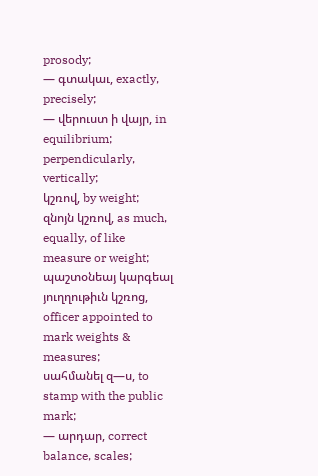prosody;
— գտակաւ, exactly, precisely;
— վերուստ ի վայր, in equilibrium;
perpendicularly, vertically;
կշռով, by weight;
զնոյն կշռով, as much, equally, of like measure or weight;
պաշտօնեայ կարգեալ յուղղութիւն կշռոց, officer appointed to mark weights & measures;
սահմանել զ—ս, to stamp with the public mark;
— արդար, correct balance, scales;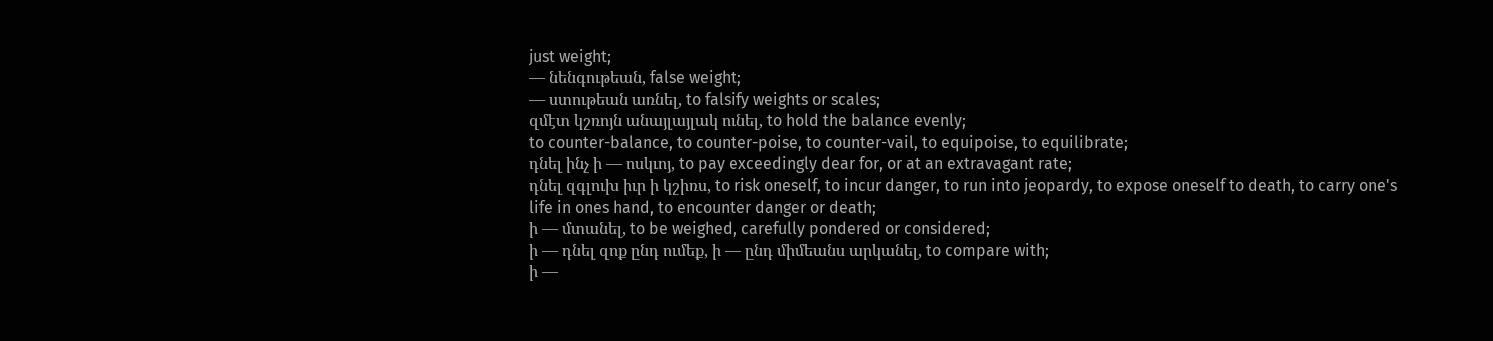just weight;
— նենգութեան, false weight;
— ստութեան առնել, to falsify weights or scales;
զմէտ կշռոյն անայլայլակ ունել, to hold the balance evenly;
to counter-balance, to counter-poise, to counter-vail, to equipoise, to equilibrate;
դնել ինչ ի — ոսկւոյ, to pay exceedingly dear for, or at an extravagant rate;
դնել զգլուխ իւր ի կշիռս, to risk oneself, to incur danger, to run into jeopardy, to expose oneself to death, to carry one's life in ones hand, to encounter danger or death;
ի — մտանել, to be weighed, carefully pondered or considered;
ի — դնել զոք ընդ ումեք, ի — ընդ միմեանս արկանել, to compare with;
ի —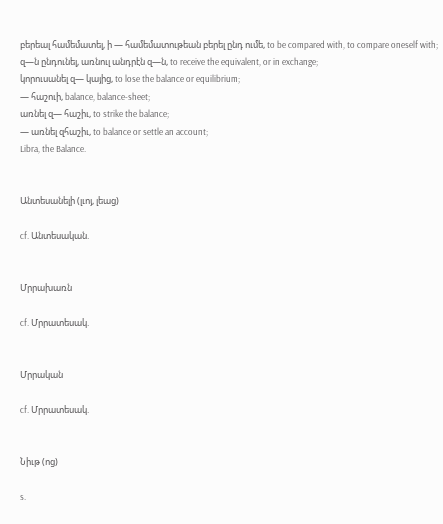բերեալ համեմատել, ի — համեմատութեան բերել ընդ ումե, to be compared with, to compare oneself with;
զ—ն ընդունել, առնուլ անդրէն զ—ն, to receive the equivalent, or in exchange;
կորուսանել զ— կայից, to lose the balance or equilibrium;
— հաշուի, balance, balance-sheet;
առնել զ— հաշիւ, to strike the balance;
— առնել զհաշիւ, to balance or settle an account;
Libra, the Balance.


Անտեսանելի (լւոյ, լեաց)

cf. Անտեսական.


Մրրախառն

cf. Մրրատեսակ.


Մրրական

cf. Մրրատեսակ.


Նիւթ (ոց)

s.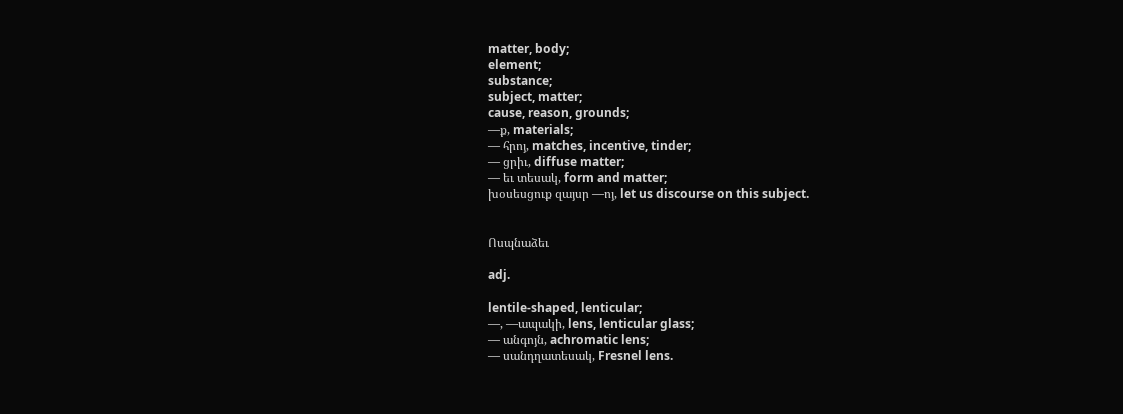matter, body;
element;
substance;
subject, matter;
cause, reason, grounds;
—ք, materials;
— հրոյ, matches, incentive, tinder;
— ցրիւ, diffuse matter;
— եւ տեսակ, form and matter;
խօսեսցուք զայսր —ոյ, let us discourse on this subject.


Ոսպնաձեւ

adj.

lentile-shaped, lenticular;
—, —ապակի, lens, lenticular glass;
— անգոյն, achromatic lens;
— սանդղատեսակ, Fresnel lens.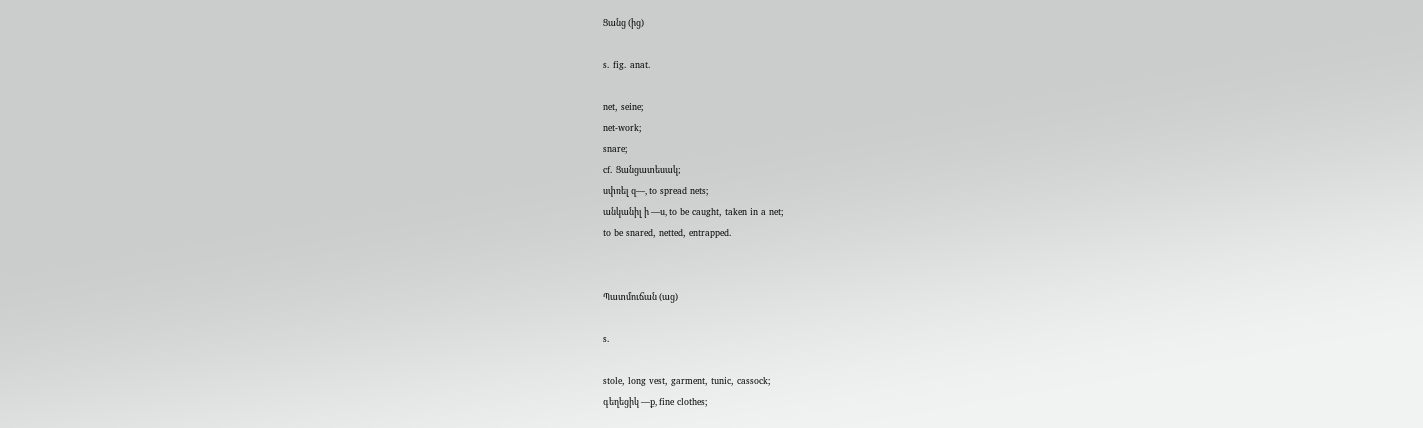Ցանց (ից)

s. fig. anat.

net, seine;
net-work;
snare;
cf. Ցանցատեսակ;
սփռել զ—, to spread nets;
անկանիլ ի —ս, to be caught, taken in a net;
to be snared, netted, entrapped.


Պատմուճան (աց)

s.

stole, long vest, garment, tunic, cassock;
գեղեցիկ —ք, fine clothes;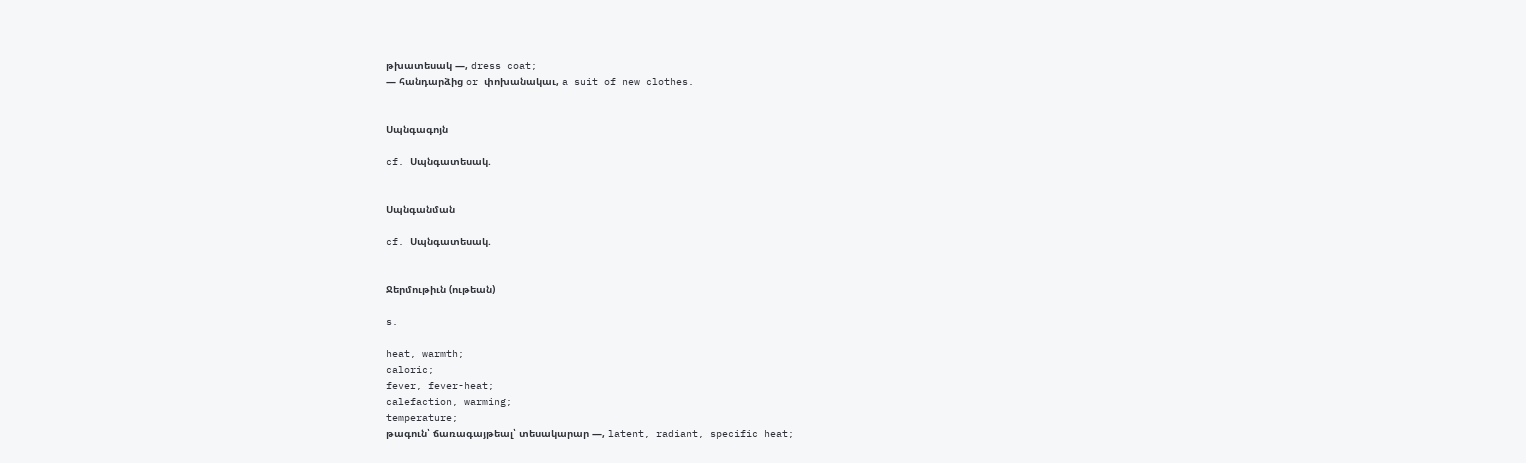թխատեսակ —, dress coat;
— հանդարձից or փոխանակաւ, a suit of new clothes.


Սպնգագոյն

cf. Սպնգատեսակ.


Սպնգանման

cf. Սպնգատեսակ.


Ջերմութիւն (ութեան)

s.

heat, warmth;
caloric;
fever, fever-heat;
calefaction, warming;
temperature;
թագուն՝ ճառագայթեալ՝ տեսակարար —, latent, radiant, specific heat;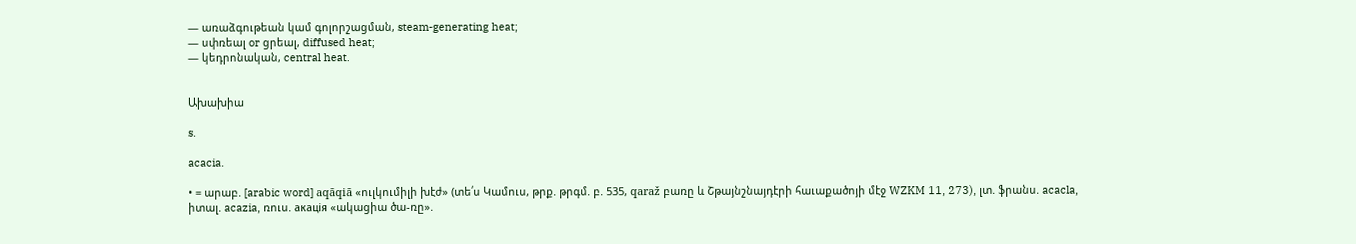— առաձգութեան կամ գոլորշացման, steam-generating heat;
— սփռեալ or ցրեալ, diffused heat;
— կեդրոնական, central heat.


Ախախիա

s.

acacia.

• = արաբ. [arabic word] aqāqiā «ուլկումիլի խէժ» (տե՛ս Կամուս, թրք. թրգմ. բ. 535, qaraž բառը և Շթայնշնայդէրի հաւաքածոյի մէջ WZKM 11, 273), լտ. ֆրանս. acacla, իտալ. acazia, ռուս. aкaцiя «ակացիա ծա-ռը».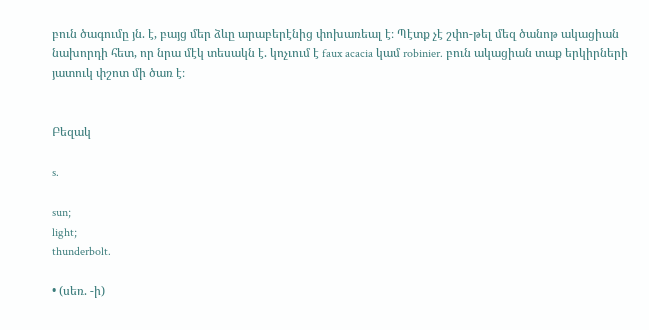բուն ծագումը յն. է, բայց մեր ձևը արաբերէնից փոխառեալ է։ Պէտք չէ շփո-թել մեզ ծանոթ ակացիան նախորդի հետ, որ նրա մէկ տեսակն է. կոչւում է faux acacia կամ robinier. բուն ակացիան տաք երկիրների յատուկ փշոտ մի ծառ է։


Բեզակ

s.

sun;
light;
thunderbolt.

• (սեռ. -ի)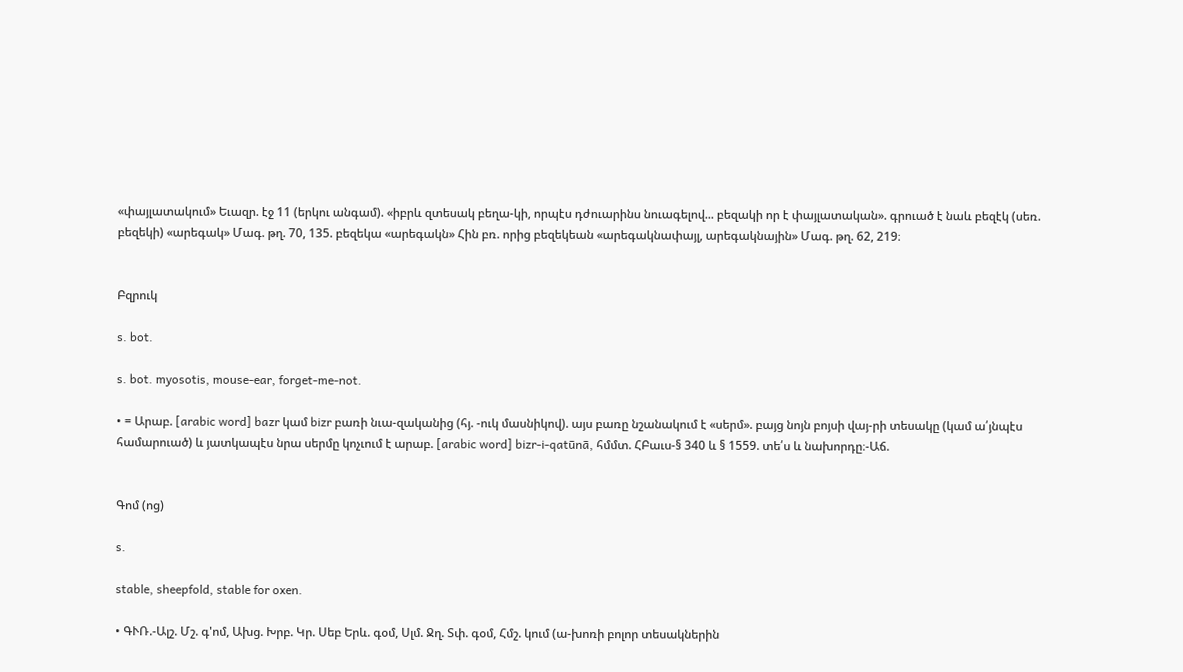«փայլատակում» Եւազր. էջ 11 (երկու անգամ). «իբրև զտեսակ բեղա-կի, որպէս դժուարինս նուագելով... բեզակի որ է փայլատական». գրուած է նաև բեզէկ (սեռ. բեզեկի) «արեգակ» Մագ. թղ. 70, 135. բեզեկա «արեգակն» Հին բռ. որից բեզեկեան «արեգակնափայլ, արեգակնային» Մագ. թղ. 62, 219։


Բզրուկ

s. bot.

s. bot. myosotis, mouse-ear, forget-me-not.

• = Արաբ. [arabic word] bazr կամ bizr բառի նւա-զականից (հյ. -ուկ մասնիկով). այս բառը նշանակում է «սերմ». բայց նոյն բոյսի վայ-րի տեսակը (կամ ա՛յնպէս համարուած) և յատկապէս նրա սերմը կոչւում է արաբ. [arabic word] bizr-i-qatūnā, հմմտ. ՀԲաւս-§ 340 և § 1559. տե՛ս և նախորդը։-Աճ.


Գոմ (ոց)

s.

stable, sheepfold, stable for oxen.

• ԳՒՌ.-Ալշ. Մշ. գ'ոմ, Ախց. Խրբ. Կր. Սեբ Երև. գօմ, Սլմ. Ջղ. Տփ. գօմ, Հմշ. կում (ա-խոռի բոլոր տեսակներին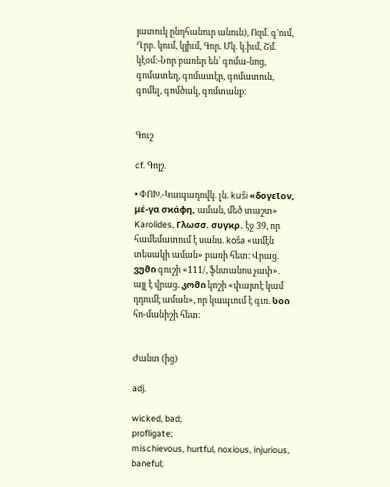յատուկ ընդհանուր անուն), Ոզմ. գ'ում, Ղրբ. կում, կյիւմ, Գոր. Մկ. կ.իւմ, Շմ. կէօմ։-Նոր բառեր են՝ գոմա-նոց, գոմատեղ, գոմատէր, գոմատուն, գոմել, գոմծակ, գոմտանք։


Գուշ

cf. Գոյշ.

• ՓՈԽ.-Կապադովկ. լն. kuši «δογεῖον, μέ-γα σϰάφη, աման, մեծ տաշտ» Karolides, Γλωσσ. συγϰρ. էջ 39, որ համեմատում է սանս. koša «ամէն տեսակի աման» բառի հետ։ Վրաց. ვუმი գուշի «111/, ֆնտանոս չափ». այլ է վրաց. კომი կոշի «փայտէ կամ դդումէ աման», որ կապւում է գւռ. სoი հո-մանիշի հետ։


Ժանտ (ից)

adj.

wicked, bad;
profligate;
mischievous, hurtful, noxious, injurious, baneful;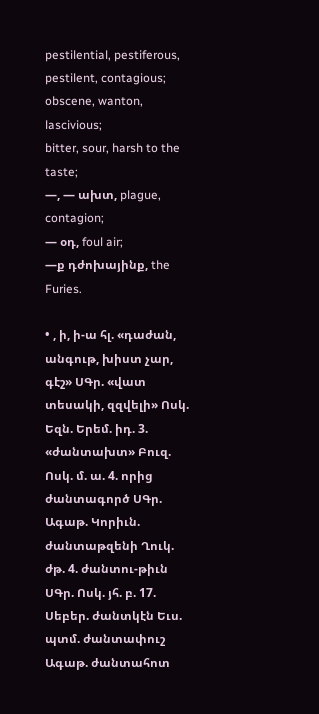pestilential, pestiferous, pestilent, contagious;
obscene, wanton, lascivious;
bitter, sour, harsh to the taste;
—, — ախտ, plague, contagion;
— օդ, foul air;
—ք դժոխայինք, the Furies.

• , ի, ի-ա հլ. «դաժան, անգութ, խիստ չար, գէշ» ՍԳր. «վատ տեսակի, զզվելի» Ոսկ. Եզն. Երեմ. իդ. 3. «ժանտախտ» Բուզ. Ոսկ. մ. ա. 4. որից ժանտագործ ՍԳր. Ագաթ. Կորիւն. ժանտաթզենի Ղուկ. ժթ. 4. ժանտու-թիւն ՍԳր. Ոսկ. յհ. բ. 17. Սեբեր. ժանտկէն Եւս. պտմ. ժանտափուշ Ագաթ. ժանտահոտ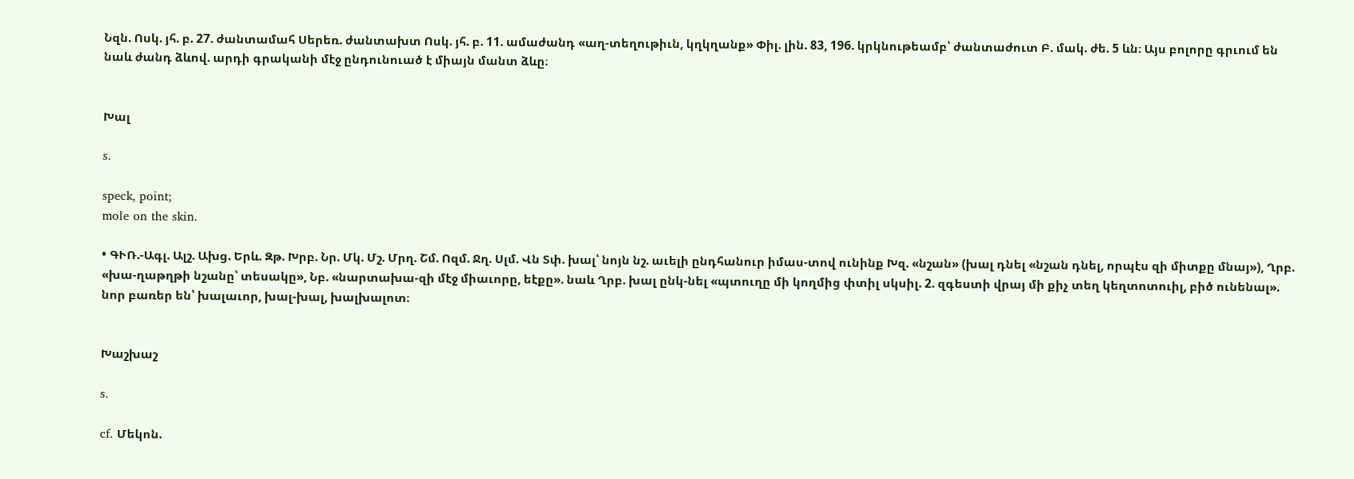Նզն. Ոսկ. յհ. բ. 27. ժանտամահ Սերեռ. ժանտախտ Ոսկ. յհ. բ. 11. ամաժանդ «աղ-տեղութիւն, կղկղանք» Փիլ. լին. 83, 196. կրկնութեամբ՝ ժանտաժուտ Բ. մակ. ժե. 5 ևն։ Այս բոլորը գրւում են նաև ժանդ ձևով. արդի գրականի մէջ ընդունուած է միայն մանտ ձևը։


Խալ

s.

speck, point;
mole on the skin.

• ԳՒՌ.-Ագլ. Ալշ. Ախց. Երև. Զթ. Խրբ. Նր. Մկ. Մշ. Մրղ. Շմ. Ոզմ. Ջղ. Սլմ. Վն Տփ. խալ՝ նոյն նշ. աւելի ընդհանուր իմաս-տով ունինք Խզ. «նշան» (խալ դնել «նշան դնել, որպէս զի միտքը մնայ»), Ղրբ. «խա-ղաթղթի նշանը՝ տեսակը», Նբ. «նարտախա-զի մէջ միաւորը, եէքը». նաև Ղրբ. խալ ընկ-նել «պտուղը մի կողմից փտիլ սկսիլ. 2. զգեստի վրայ մի քիչ տեղ կեղտոտուիլ, բիծ ունենալ». նոր բառեր են՝ խալաւոր, խալ-խալ, խալխալոտ։


Խաշխաշ

s.

cf. Մեկոն.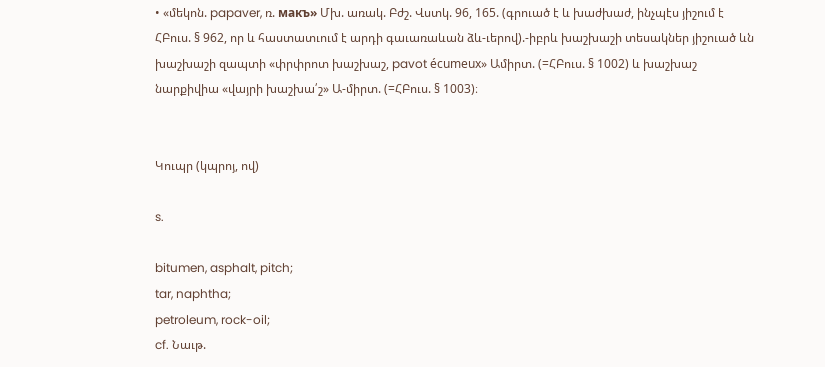• «մեկոն. papaver, ռ. макъ» Մխ. առակ. Բժշ. Վստկ. 96, 165. (գրուած է և խաժխաժ, ինչպէս յիշում է ՀԲուս. § 962, որ և հաստատւում է արդի գաւառաևան ձև-ւերով).-իբրև խաշխաշի տեսակներ յիշուած ևն խաշխաշի զապտի «փրփրոտ խաշխաշ, pavot écumeux» Ամիրտ. (=ՀԲուս. § 1002) և խաշխաշ նարքիվիա «վայրի խաշխա՛շ» Ա-միրտ. (=ՀԲուս. § 1003)։


Կուպր (կպրոյ, ով)

s.

bitumen, asphalt, pitch;
tar, naphtha;
petroleum, rock-oil;
cf. Նաւթ.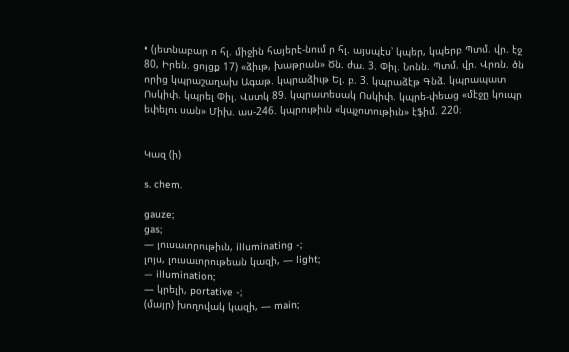• (յետնաբար ո հլ. միջին հայերէ-նում ր հլ. այսպէս՝ կպեր, կպերբ Պտմ. վր. էջ 80, Իրեն. ցոյցք 17) «ձիւթ, խաթրան» Ծն. ժա. 3. Փիլ. Նոնն. Պտմ. վր. Վրռն. ծն որից կպրաշաղախ Ագաթ. կպրաձիւթ Ել. բ. 3. կպրաձէթ Գնձ. կպրապատ Ոսկիփ. կպրել Փիլ. Վստկ 89. կպրատեսակ Ոսկիփ. կպրե-փեաց «մէջը կուպր եփելու սան» Միխ. աս-246. կպրութիւն «կպչոտութիւն» էֆիմ. 220։


Կազ (ի)

s. chem.

gauze;
gas;
— լուսաւորութիւն, illuminating -;
լոյս, լուսաւորութեան կազի, — light;
— illumination;
— կրելի, portative -;
(մայր) խողովակ կազի, — main;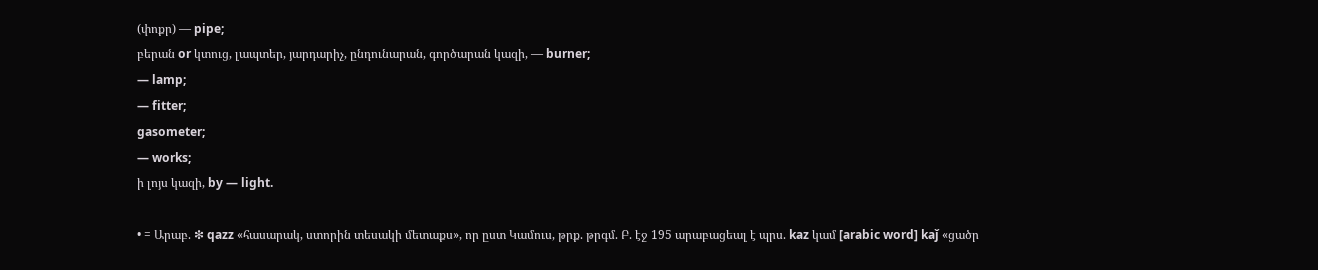(փոքր) — pipe;
բերան or կտուց, լապտեր, յարդարիչ, ընդունարան, գործարան կազի, — burner;
— lamp;
— fitter;
gasometer;
— works;
ի լոյս կազի, by — light.

• = Արաբ. ❇ qazz «հասարակ, ստորին տեսակի մետաքս», որ ըստ Կամուս, թրք. թրգմ. Բ. էջ 195 արաբացեալ է պրս. kaz կամ [arabic word] kaǰ «ցածր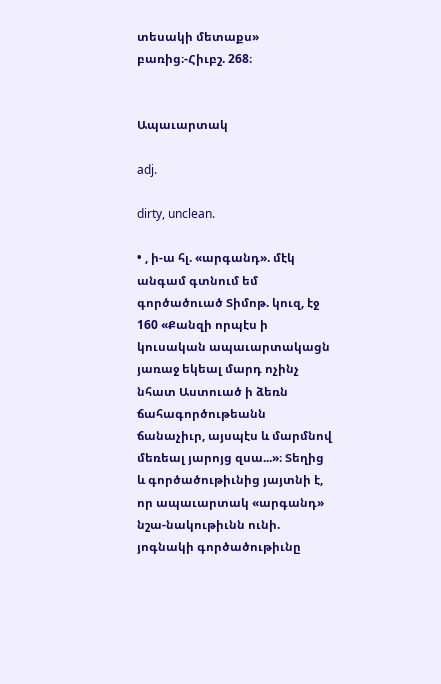տեսակի մետաքս» բառից։-Հիւբշ. 268։


Ապաւարտակ

adj.

dirty, unclean.

• , ի-ա հլ. «արգանդ». մէկ անգամ գտնում եմ գործածուած Տիմոթ. կուզ, էջ 160 «Քանզի որպէս ի կուսական ապաւարտակացն յառաջ եկեալ մարդ ոչինչ նհատ Աստուած ի ձեռն ճահագործութեանն ճանաչիւր, այսպէս և մարմնով մեռեալ յարոյց զսա...»։ Տեղից և գործածութիւնից յայտնի է, որ ապաւարտակ «արգանդ» նշա-նակութիւնն ունի. յոգնակի գործածութիւնը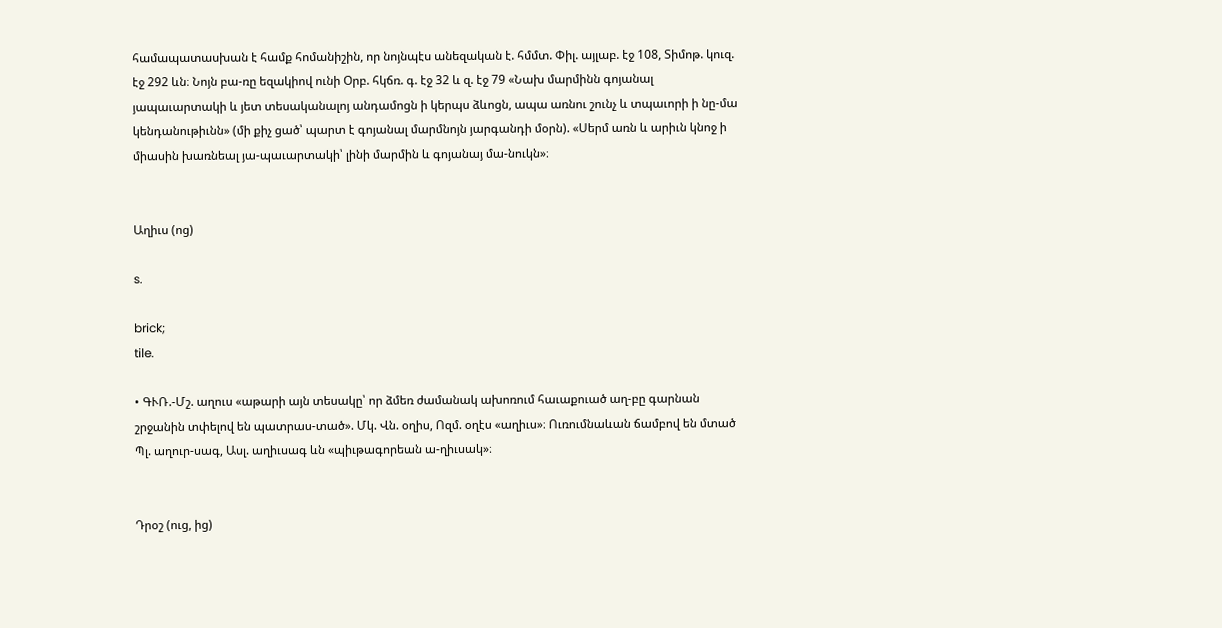համապատասխան է համք հոմանիշին, որ նոյնպէս անեզական է. հմմտ. Փիլ. այլաբ. էջ 108, Տիմոթ. կուզ. էջ 292 ևն։ Նոյն բա-ռը եզակիով ունի Օրբ. հկճռ. գ. էջ 32 և զ. էջ 79 «Նախ մարմինն գոյանալ յապաւարտակի և յետ տեսականալոյ անդամոցն ի կերպս ձևոցն, ապա առնու շունչ և տպաւորի ի նը-մա կենդանութիւնն» (մի քիչ ցած՝ պարտ է գոյանալ մարմնոյն յարգանդի մօրն). «Սերմ առն և արիւն կնոջ ի միասին խառնեալ յա-պաւարտակի՝ լինի մարմին և գոյանայ մա-նուկն»։


Աղիւս (ոց)

s.

brick;
tile.

• ԳՒՌ.-Մշ. աղուս «աթարի այն տեսակը՝ որ ձմեռ ժամանակ ախոռում հաւաքուած աղ-բը գարնան շրջանին տփելով են պատրաս-տած». Մկ. Վն. օղիս, Ոզմ. օղէս «աղիւս»։ Ուռումնաևան ճամբով են մտած Պլ. աղուր-սագ, Ասլ. աղիւսագ ևն «պիւթագորեան ա-ղիւսակ»։


Դրօշ (ուց, ից)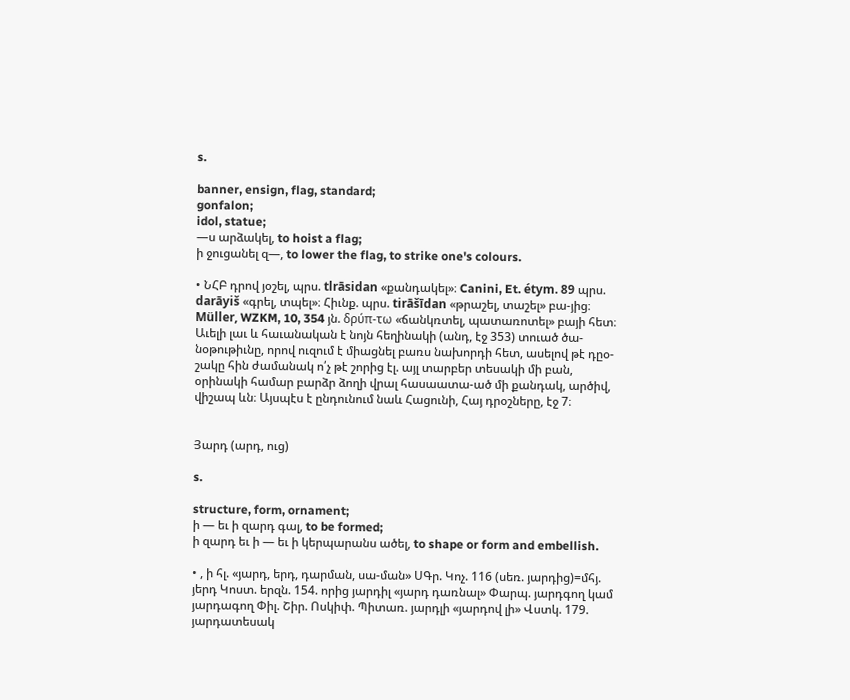s.

banner, ensign, flag, standard;
gonfalon;
idol, statue;
—ս արձակել, to hoist a flag;
ի ջուցանել զ—, to lower the flag, to strike one's colours.

• ՆՀԲ դրով յօշել, պրս. tlrāsidan «քանդակել»։ Canini, Et. étym. 89 պրս. darāyiš «գրել, տպել»։ Հիւնք. պրս. tirāšīdan «թրաշել, տաշել» բա-յից։ Müller, WZKM, 10, 354 յն. δρύπ-τω «ճանկռտել, պատառոտել» բայի հետ։ Աւելի լաւ և հաւանական է նոյն հեղինակի (անդ, էջ 353) տուած ծա-նօթութիւնը, որով ուզում է միացնել բառս նախորդի հետ, ասելով թէ դըօ-շակը հին ժամանակ ո՛չ թէ շորից էլ. այլ տարբեր տեսակի մի բան, օրինակի համար բարձր ձողի վրալ հասաատա-ած մի քանդակ, արծիվ, վիշապ ևն։ Այսպէս է ընդունում նաև Հացունի, Հայ դրօշները, էջ 7։


Յարդ (արդ, ուց)

s.

structure, form, ornament;
ի — եւ ի զարդ գալ, to be formed;
ի զարդ եւ ի — եւ ի կերպարանս ածել, to shape or form and embellish.

• , ի հլ. «յարդ, երդ, դարման, սա-ման» ՍԳր. Կոչ. 116 (սեռ. յարդից)=մհյ. յերդ Կոստ. երզն. 154. որից յարդիլ «յարդ դառնալ» Փարպ. յարդգող կամ յարդագող Փիլ. Շիր. Ոսկիփ. Պիտառ. յարդլի «յարդով լի» Վստկ. 179. յարդատեսակ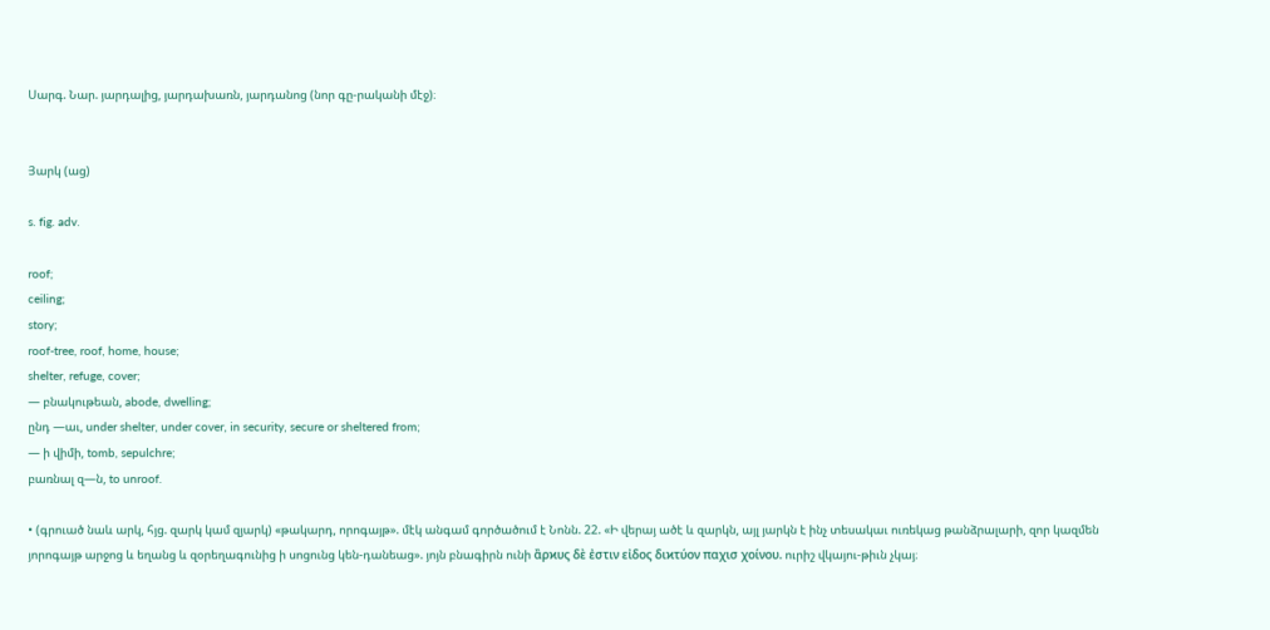Սարգ. Նար. յարդալից, յարդախառն, յարդանոց (նոր գը-րականի մէջ)։


Յարկ (աց)

s. fig. adv.

roof;
ceiling;
story;
roof-tree, roof, home, house;
shelter, refuge, cover;
— բնակութեան, abode, dwelling;
ընդ —աւ, under shelter, under cover, in security, secure or sheltered from;
— ի վիմի, tomb, sepulchre;
բառնալ զ—ն, to unroof.

• (գրուած նաև արկ, հյց. զարկ կամ զյարկ) «թակարդ, որոգայթ». մէկ անգամ գործածում է Նոնն. 22. «Ի վերայ ածէ և զարկն, այլ յարկն է ինչ տեսակաւ ուռեկաց թանձրալարի, զոր կազմեն յորոգայթ արջոց և եղանց և զօրեղագունից ի սոցունց կեն-դանեաց». յոյն բնագիրն ունի ἂρϰυς δὲ ἐστιν εἰδος διϰτύον παχισ χοίνου. ուրիշ վկայու-թիւն չկայ։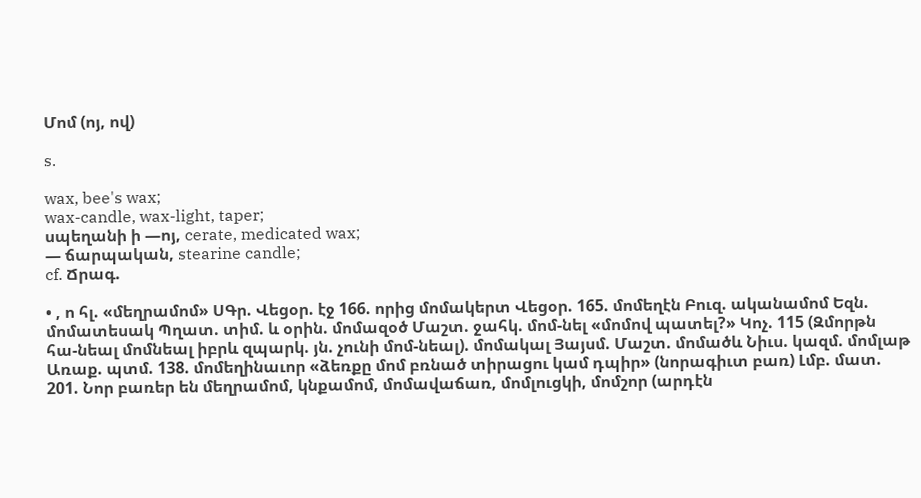Մոմ (ոյ, ով)

s.

wax, bee's wax;
wax-candle, wax-light, taper;
սպեղանի ի —ոյ, cerate, medicated wax;
— ճարպական, stearine candle;
cf. Ճրագ.

• , ո հլ. «մեղրամոմ» ՍԳր. Վեցօր. էջ 166. որից մոմակերտ Վեցօր. 165. մոմեղէն Բուզ. ականամոմ Եզն. մոմատեսակ Պղատ. տիմ. և օրին. մոմազօծ Մաշտ. ջահկ. մոմ-նել «մոմով պատել?» Կոչ. 115 (Զմորթն հա-նեալ մոմնեալ իբրև զպարկ. յն. չունի մոմ-նեալ). մոմակալ Յայսմ. Մաշտ. մոմածև Նիւս. կազմ. մոմլաթ Առաք. պտմ. 138. մոմեղինաւոր «ձեռքը մոմ բռնած տիրացու կամ դպիր» (նորագիւտ բառ) Լմբ. մատ. 201. Նոր բառեր են մեղրամոմ, կնքամոմ, մոմավաճառ, մոմլուցկի, մոմշոր (արդէն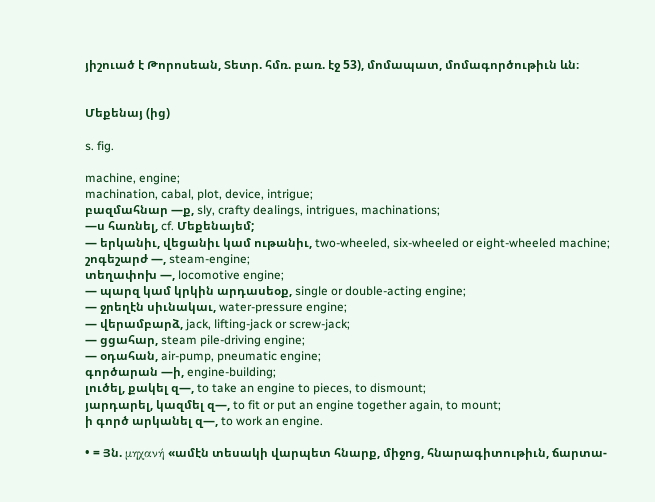յիշուած է Թորոսեան, Տետր. հմռ. բառ. էջ 53), մոմապատ, մոմագործութիւն ևն։


Մեքենայ (ից)

s. fig.

machine, engine;
machination, cabal, plot, device, intrigue;
բազմահնար —ք, sly, crafty dealings, intrigues, machinations;
—ս հառնել, cf. Մեքենայեմ;
— երկանիւ, վեցանիւ կամ ութանիւ, two-wheeled, six-wheeled or eight-wheeled machine;
շոգեշարժ —, steam-engine;
տեղափոխ —, locomotive engine;
— պարզ կամ կրկին արդասեօք, single or double-acting engine;
— ջրեղէն սիւնակաւ, water-pressure engine;
— վերամբարձ, jack, lifting-jack or screw-jack;
— ցցահար, steam pile-driving engine;
— օդահան, air-pump, pneumatic engine;
գործարան —ի, engine-building;
լուծել, քակել զ—, to take an engine to pieces, to dismount;
յարդարել, կազմել զ—, to fit or put an engine together again, to mount;
ի գործ արկանել զ—, to work an engine.

• = Յն. μηχανή «ամէն տեսակի վարպետ հնարք, միջոց, հնարագիտութիւն, ճարտա-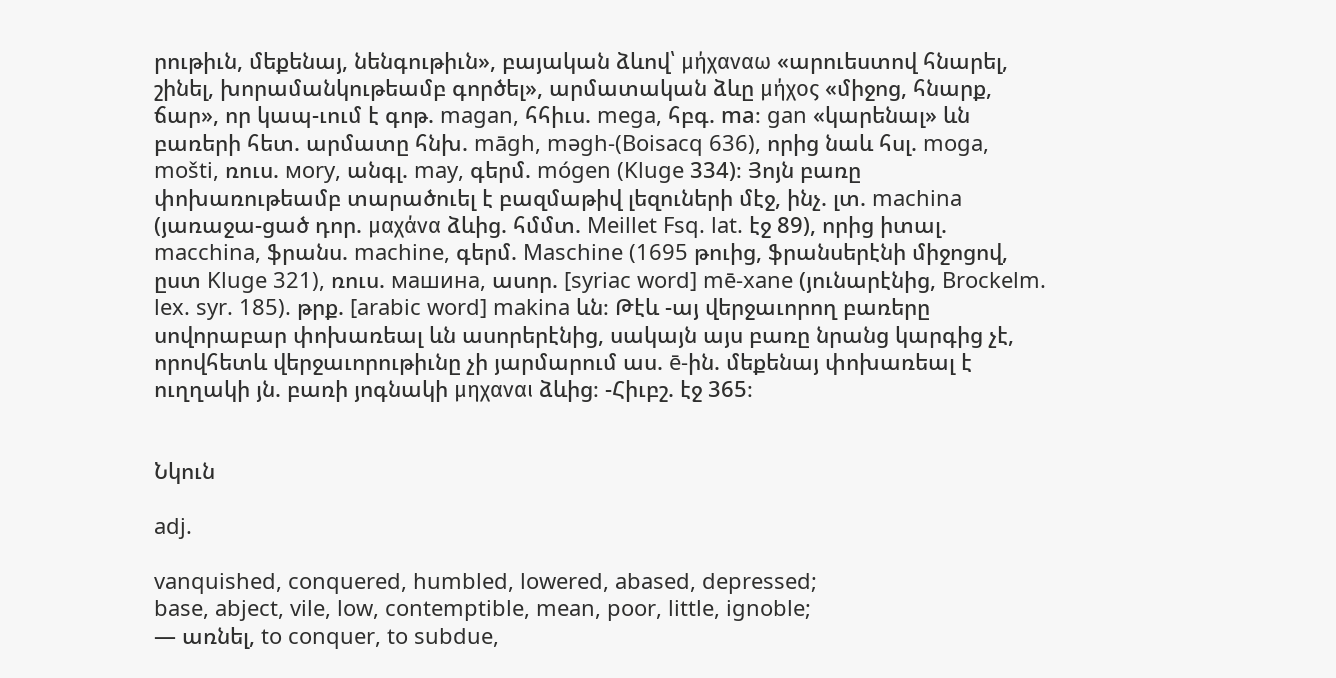րութիւն, մեքենայ, նենգութիւն», բայական ձևով՝ μήχαναω «արուեստով հնարել, շինել, խորամանկութեամբ գործել», արմատական ձևը μήχος «միջոց, հնարք, ճար», որ կապ-ւում է գոթ. magan, հհիւս. mega, հբգ. ma։ gan «կարենալ» ևն բառերի հետ. արմատը հնխ. māgh, məgh-(Boisacq 636), որից նաև հսլ. moga, mošti, ռուս. моry, անգլ. may, գերմ. mógen (Kluge 334)։ Յոյն բառը փոխառութեամբ տարածուել է բազմաթիվ լեզուների մէջ, ինչ. լտ. machina (յառաջա-ցած դոր. μαχάνα ձևից. հմմտ. Meillet Fsq. lat. էջ 89), որից իտալ. macchina, ֆրանս. machine, գերմ. Maschine (1695 թուից, ֆրանսերէնի միջոցով, ըստ Kluge 321), ռուս. машина, ասոր. [syriac word] mē-xane (յունարէնից, Brockelm. lex. syr. 185). թրք. [arabic word] makina ևն։ Թէև -այ վերջաւորող բառերը սովորաբար փոխառեալ ևն ասորերէնից, սակայն այս բառը նրանց կարգից չէ, որովհետև վերջաւորութիւնը չի յարմարում աս. ē-ին. մեքենայ փոխառեալ է ուղղակի յն. բառի յոգնակի μηχαναι ձևից։ -Հիւբշ. էջ 365։


Նկուն

adj.

vanquished, conquered, humbled, lowered, abased, depressed;
base, abject, vile, low, contemptible, mean, poor, little, ignoble;
— առնել, to conquer, to subdue,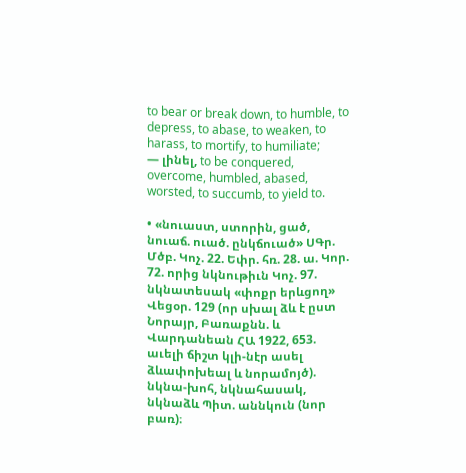to bear or break down, to humble, to depress, to abase, to weaken, to harass, to mortify, to humiliate;
— լինել, to be conquered, overcome, humbled, abased, worsted, to succumb, to yield to.

• «նուաստ, ստորին, ցած, նուաճ. ուած. ընկճուած» ՍԳր. Մծբ. Կոչ. 22. Եփր. հռ. 28. ա. Կոր. 72. որից նկնութիւն Կոչ. 97. նկնատեսակ «փոքր երևցող» Վեցօր. 129 (որ սխալ ձև է ըստ Նորայր, Բառաքնն. և Վարդանեան ՀԱ 1922, 653. աւելի ճիշտ կլի-նէր ասել ձևափոխեալ և նորամոյծ). նկնա-խոհ, նկնահասակ, նկնաձև Պիտ. աննկուն (նոր բառ)։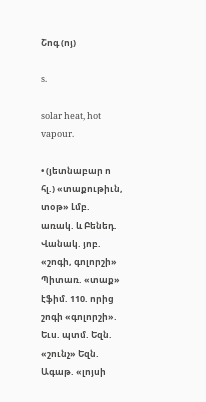Շոգ (ոյ)

s.

solar heat, hot vapour.

• (յետնաբար ո հլ.) «տաքութիւն, տօթ» Լմբ. առակ. և Բենեդ. Վանակ. յոբ. «շոգի, գոլորշի» Պիտառ. «տաք» էֆիմ. 110. որից շոգի «գոլորշի». Եւս. պտմ. Եզն. «շունչ» Եզն. Ագաթ. «լոյսի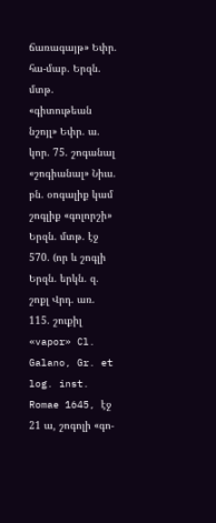ճառագայթ» Եփր. հա-մաբ. Երզն. մտթ. «գիտութեան նշոյլ» Եփր. ա. կոր. 75. շոգանալ «շոգիանալ» Նիւս. բն. օոգալիք կամ շոգլիք «գոլորշի» Երզն. մտթ. էջ 570. (որ և շոգլի Երզն. երկն. զ. շոքլ Վրդ. առ. 115. շուքիլ «vapor» Cl. Galano, Gr. et log. inst. Romae 1645, էջ 21 ա, շոգոլի «գո-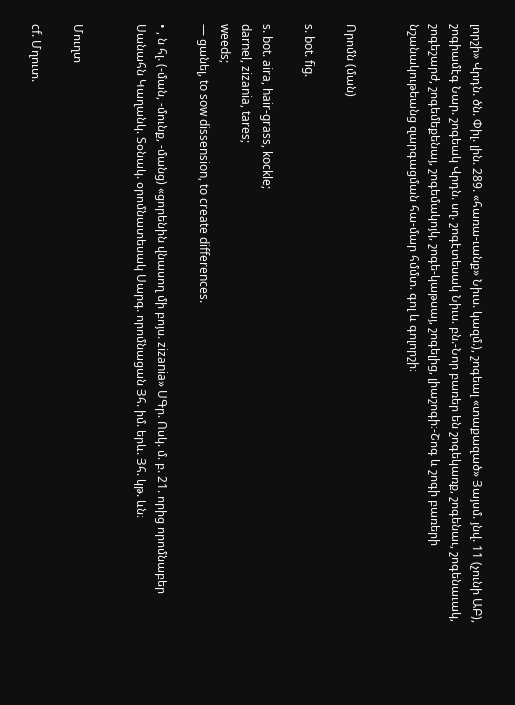լորշի» Վրդն. ծն. Փիլ. լին. 289. «հառա-ւանք» Նիւս. կազմ.), շոգեալ «տաքազած» Յայսմ. յնվ. 11 (չունի ԱԲ), շոգիամէգ Նար. շոգեակ Վրդն. սղ. շոգէտեսակ Նիւս. բն.-Նոր բառեր են շոգեկառք, շոգենաւ, շոգենաւակ, շոգեշարժ, շոգեմեքենայ, շոգեմակոյկ, շոգե-կաթսայ, շոգելից, լիաշոգի։-Շոգ և շոգի բառերի նշանակութեանց զարգացման հա-մար հմմտ. գոլ և գոլորշի։


Որոմն (ման)

s. bot. fig.

s. bot. aira, hair-grass, kockle;
darnel, zizania, tares;
weeds;
— ցանել, to sow dissension, to create differences.

• , ն հլ. (-ման, -մունք, -մանց) «ցորենին վնասող մի բոյս. zizania» ՍԳր. Ոսկ. մ. բ. 21. որից որոմնաբեր Սանահն Կաղանկ. Տօնակ. օրոմնատեսակ Սարգ. որոմնացան Յհ. իմ. երև. Յհ. կթ. ևն։


Մուղտ

cf. Մղուտ.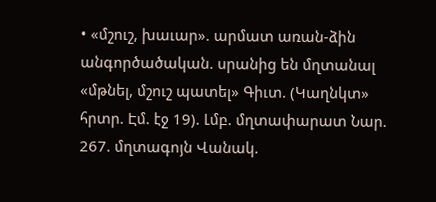• «մշուշ, խաւար». արմատ առան-ձին անգործածական. սրանից են մղտանալ «մթնել, մշուշ պատել» Գիւտ. (Կաղնկտ» հրտր. Էմ. էջ 19). Լմբ. մղտափարատ Նար. 267. մղտագոյն Վանակ.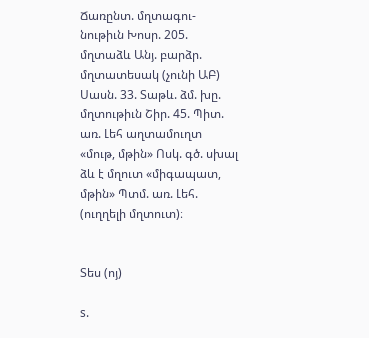Ճառընտ. մղտագու-նութիւն Խոսր. 205. մղտաձև Անյ. բարձր. մղտատեսակ (չունի ԱԲ) Սասն. 33. Տաթև. ձմ. խը. մղտութիւն Շիր. 45. Պիտ. առ. Լեհ աղտամուղտ «մութ, մթին» Ոսկ. գծ. սխալ ձև է մղուտ «միգապատ, մթին» Պտմ. առ. Լեհ. (ուղղելի մղտուտ)։


Տես (ոյ)

s.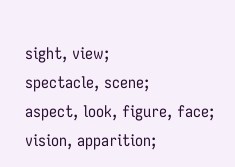sight, view;
spectacle, scene;
aspect, look, figure, face;
vision, apparition;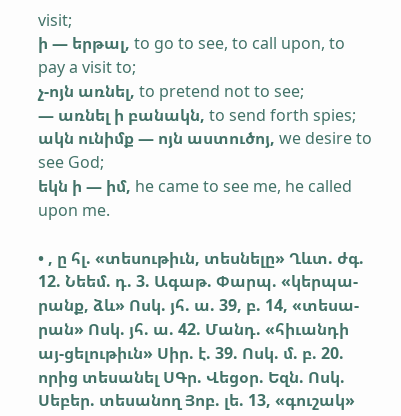visit;
ի — երթալ, to go to see, to call upon, to pay a visit to;
չ-ոյն առնել, to pretend not to see;
— առնել ի բանակն, to send forth spies;
ակն ունիմք — ոյն աստուծոյ, we desire to see God;
եկն ի — իմ, he came to see me, he called upon me.

• , ը հլ. «տեսութիւն, տեսնելը» Ղևտ. ժգ. 12. Նեեմ. դ. 3. Ագաթ. Փարպ. «կերպա-րանք, ձև» Ոսկ. յհ. ա. 39, բ. 14, «տեսա-րան» Ոսկ. յհ. ա. 42. Մանդ. «հիւանդի այ-ցելութիւն» Սիր. է. 39. Ոսկ. մ. բ. 20. որից տեսանել ՍԳր. Վեցօր. Եզն. Ոսկ. Սեբեր. տեսանող Յոբ. լե. 13, «գուշակ»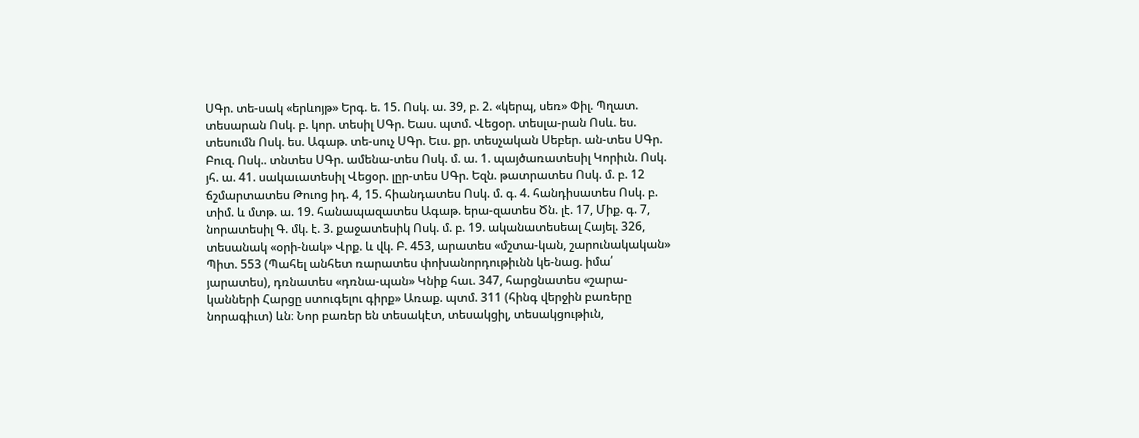ՍԳր. տե-սակ «երևոյթ» Երգ. ե. 15. Ոսկ. ա. 39, բ. 2. «կերպ, սեռ» Փիլ. Պղատ. տեսարան Ոսկ. բ. կոր. տեսիլ ՍԳր. Եաս. պտմ. Վեցօր. տեսլա-րան Ոսև. ես. տեսումն Ոսկ. ես. Ագաթ. տե-սուչ ՍԳր. Եւս. քր. տեսչական Սեբեր. ան-տես ՍԳր. Բուզ. Ոսկ.. տնտես ՍԳր. ամենա-տես Ոսկ. մ. ա. 1. պայծառատեսիլ Կորիւն. Ոսկ. յհ. ա. 41. սակաւատեսիլ Վեցօր. լըր-տես ՍԳր. Եզն. թատրատես Ոսկ. մ. բ. 12 ճշմարտատես Թուոց իդ. 4, 15. հիանդատես Ոսկ. մ. գ. 4. հանդիսատես Ոսկ. բ. տիմ. և մտթ. ա. 19. հանապազատես Ագաթ. երա-զատես Ծն. լէ. 17, Միք. գ. 7, նորատեսիլ Գ. մկ. է. 3. քաջատեսիկ Ոսկ. մ. բ. 19. ականատեսեալ Հայել. 326, տեսանակ «օրի-նակ» Վրք. և վկ. Բ. 453, արատես «մշտա-կան, շարունակական» Պիտ. 553 (Պահել անհետ ռարատես փոխանորդութիւնն կե-նաց. իմա՛ յարատես), դռնատես «դռնա-պան» Կնիք հաւ. 347, հարցնատես «շարա-կանների Հարցը ստուգելու գիրք» Առաք. պտմ. 311 (հինգ վերջին բառերը նորագիւտ) ևն։ Նոր բառեր են տեսակէտ, տեսակցիլ, տեսակցութիւն,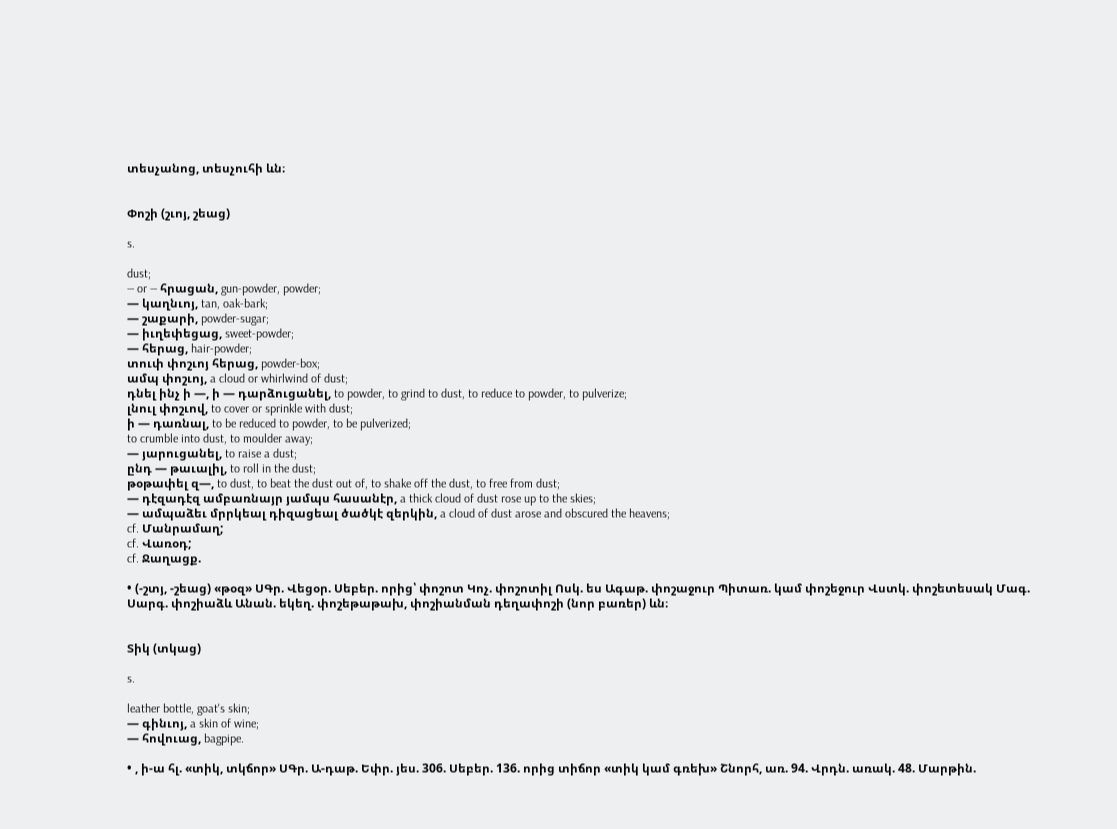տեսչանոց, տեսչուհի ևն։


Փոշի (շւոյ, շեաց)

s.

dust;
— or — հրացան, gun-powder, powder;
— կաղնւոյ, tan, oak-bark;
— շաքարի, powder-sugar;
— իւղեփեցաց, sweet-powder;
— հերաց, hair-powder;
տուփ փոշւոյ հերաց, powder-box;
ամպ փոշւոյ, a cloud or whirlwind of dust;
դնել ինչ ի —, ի — դարձուցանել, to powder, to grind to dust, to reduce to powder, to pulverize;
լնուլ փոշւով, to cover or sprinkle with dust;
ի — դառնալ, to be reduced to powder, to be pulverized;
to crumble into dust, to moulder away;
— յարուցանել, to raise a dust;
ընդ — թաւալիլ, to roll in the dust;
թօթափել զ—, to dust, to beat the dust out of, to shake off the dust, to free from dust;
— դէզադէզ ամբառնայր յամպս հասանէր, a thick cloud of dust rose up to the skies;
— ամպաձեւ մրրկեալ դիզացեալ ծածկէ զերկին, a cloud of dust arose and obscured the heavens;
cf. Մանրամաղ;
cf. Վառօդ;
cf. Ջաղացք.

• (-շտյ, -շեաց) «թօզ» ՍԳր. Վեցօր. Սեբեր. որից՝ փոշոտ Կոչ. փոշոտիլ Ոսկ. ես Ագաթ. փոշաջուր Պիտառ. կամ փոշեջուր Վստկ. փոշետեսակ Մագ. Սարգ. փոշիաձև Անան. եկեղ. փոշեթաթախ, փոշիանման դեղափոշի (նոր բառեր) ևն։


Տիկ (տկաց)

s.

leather bottle, goat's skin;
— գինւոյ, a skin of wine;
— հովուաց, bagpipe.

• , ի-ա հլ. «տիկ, տկճոր» ՍԳր. Ա-դաթ. Եփր. յես. 306. Սեբեր. 136. որից տիճոր «տիկ կամ գռեխ» Շնորհ, առ. 94. Վրդն. առակ. 48. Մարթին.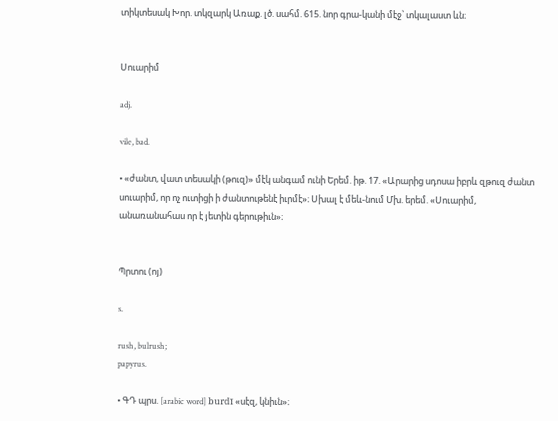տիկտեսակ Խոր. տկզարկ Առաք. լծ. սահմ. 615. նոր գրա-կանի մէջ՝ տկալաստ ևն։


Սուարիմ

adj.

vile, bad.

• «ժանտ, վատ տեսակի (թուզ)» մէկ անգամ ունի Երեմ. իթ. 17. «Արարից սդոսա իբրև զթուզ ժանտ սուարիմ, որ ոչ ուտիցի ի ժանտութենէ իւրմէ»։ Սխալ է մեև-նում Մխ. երեմ. «Սուարիմ, անառանահաս որ է յետին գերութիւն»։


Պրտու (ոյ)

s.

rush, bulrush;
papyrus.

• ԳԴ պրս. [arabic word] burdī «սէզ, կնիւն»։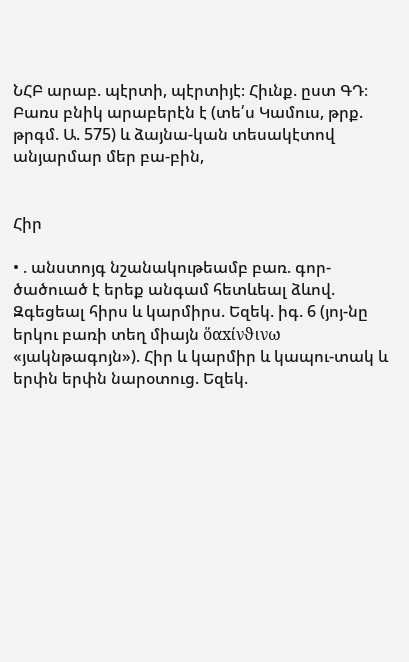ՆՀԲ արաբ. պէրտի, պէրտիյէ։ Հիւնք. ըստ ԳԴ։ Բառս բնիկ արաբերէն է (տե՛ս Կամուս, թրք. թրգմ. Ա. 575) և ձայնա-կան տեսակէտով անյարմար մեր բա-բին,


Հիր

• . անստոյգ նշանակութեամբ բառ. գոր-ծածուած է երեք անգամ հետևեալ ձևով. Զգեցեալ հիրս և կարմիրս. Եզեկ. իգ. 6 (յոյ-նը երկու բառի տեղ միայն ὅαxίνϑινω «յակնթագոյն»). Հիր և կարմիր և կապու-տակ և երփն երփն նարօտուց. Եզեկ.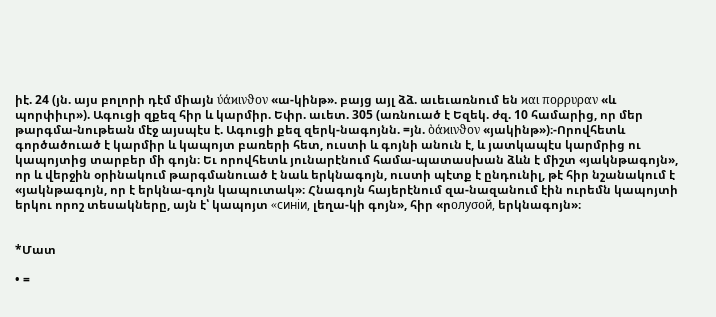իէ. 24 (յն. այս բոլորի դէմ միայն ύάϰινϑον «ա-կինթ». բայց այլ ձձ. աւեւառնում են ϰαι πορρυραν «և պորփիւր»). Ագուցի զքեզ հիր և կարմիր. Եփր. աւետ. 305 (առնուած է Եզեկ. ժզ. 10 համարից, որ մեր թարգմա-նութեան մէջ այսպէս է. Ագուցի քեզ զերկ-նագոյնն. =յն. ὸάϰινϑον «յակինթ»)։-Որովհետև գործածուած է կարմիր և կապոյտ բառերի հետ, ուստի և գոյնի անուն է, և յատկապէս կարմրից ու կապոյտից տարբեր մի գոյն։ Եւ որովհետև յունարէնում համա-պատասխան ձևն է միշտ «յակնթագոյն», որ և վերջին օրինակում թարգմանուած է նաև երկնագոյն, ուստի պէտք է ընդունիլ, թէ հիր նշանակում է «յակնթագոյն, որ է երկնա-գոյն կապուտակ»։ Հնագոյն հայերէնում զա-նազանում էին ուրեմն կապոյտի երկու որոշ տեսակները, այն է՝ կապոյտ «cинiи, լեղա-կի գոյն», հիր «րοлуσoй, երկնագոյն»։


*Մատ

• =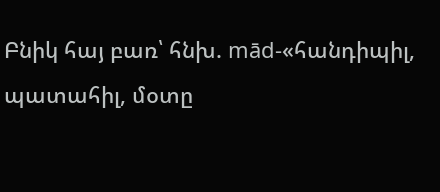Բնիկ հայ բառ՝ հնխ. mād-«հանդիպիլ, պատահիլ, մօտը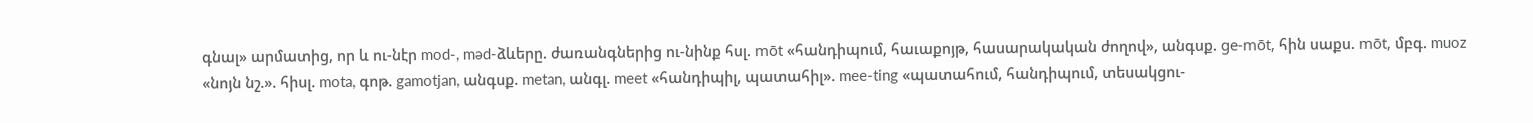գնալ» արմատից, որ և ու-նէր mod-, məd-ձևերը. ժառանգներից ու-նինք հսլ. mōt «հանդիպում, հաւաքոյթ, հասարակական ժողով», անգսք. ge-mōt, հին սաքս. mōt, մբգ. muoz «նոյն նշ.». հիսլ. mota, գոթ. gamotjan, անգսք. metan, անգլ. meet «հանդիպիլ, պատահիլ». mee-ting «պատահում, հանդիպում, տեսակցու-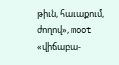թիւն, հաւաքում, ժողով», moot «վիճաբա-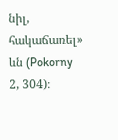նիլ, հակաճառել» ևն (Pokorny 2, 304)։